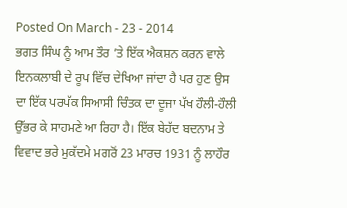Posted On March - 23 - 2014
ਭਗਤ ਸਿੰਘ ਨੂੰ ਆਮ ਤੌਰ ’ਤੇ ਇੱਕ ਐਕਸ਼ਨ ਕਰਨ ਵਾਲੇ ਇਨਕਲਾਬੀ ਦੇ ਰੂਪ ਵਿੱਚ ਦੇਖਿਆ ਜਾਂਦਾ ਹੈ ਪਰ ਹੁਣ ਉਸ ਦਾ ਇੱਕ ਪਰਪੱਕ ਸਿਆਸੀ ਚਿੰਤਕ ਦਾ ਦੂਜਾ ਪੱਖ ਹੌਲੀ-ਹੌਲੀ ਉੱਭਰ ਕੇ ਸਾਹਮਣੇ ਆ ਰਿਹਾ ਹੈ। ਇੱਕ ਬੇਹੱਦ ਬਦਨਾਮ ਤੇ ਵਿਵਾਦ ਭਰੇ ਮੁਕੱਦਮੇ ਮਗਰੋਂ 23 ਮਾਰਚ 1931 ਨੂੰ ਲਾਹੌਰ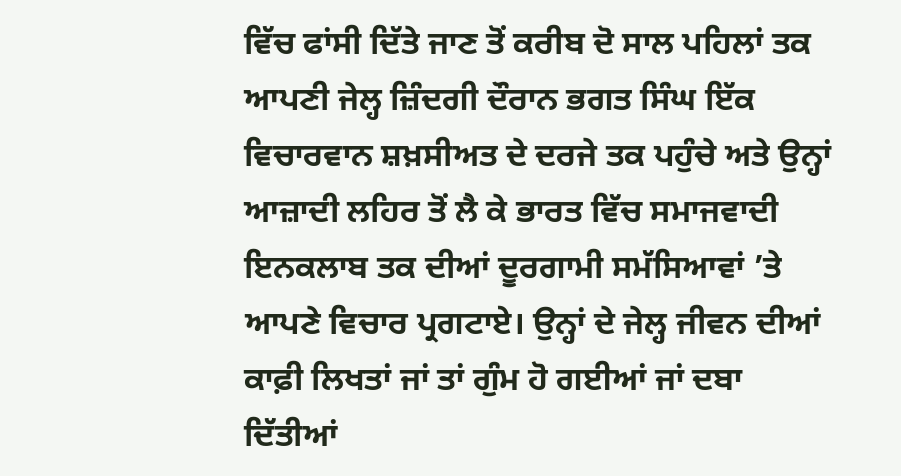ਵਿੱਚ ਫਾਂਸੀ ਦਿੱਤੇ ਜਾਣ ਤੋਂ ਕਰੀਬ ਦੋ ਸਾਲ ਪਹਿਲਾਂ ਤਕ ਆਪਣੀ ਜੇਲ੍ਹ ਜ਼ਿੰਦਗੀ ਦੌਰਾਨ ਭਗਤ ਸਿੰਘ ਇੱਕ ਵਿਚਾਰਵਾਨ ਸ਼ਖ਼ਸੀਅਤ ਦੇ ਦਰਜੇ ਤਕ ਪਹੁੰਚੇ ਅਤੇ ਉਨ੍ਹਾਂ ਆਜ਼ਾਦੀ ਲਹਿਰ ਤੋਂ ਲੈ ਕੇ ਭਾਰਤ ਵਿੱਚ ਸਮਾਜਵਾਦੀ ਇਨਕਲਾਬ ਤਕ ਦੀਆਂ ਦੂਰਗਾਮੀ ਸਮੱਸਿਆਵਾਂ ’ਤੇ ਆਪਣੇ ਵਿਚਾਰ ਪ੍ਰਗਟਾਏ। ਉਨ੍ਹਾਂ ਦੇ ਜੇਲ੍ਹ ਜੀਵਨ ਦੀਆਂ ਕਾਫ਼ੀ ਲਿਖਤਾਂ ਜਾਂ ਤਾਂ ਗੁੰਮ ਹੋ ਗਈਆਂ ਜਾਂ ਦਬਾ ਦਿੱਤੀਆਂ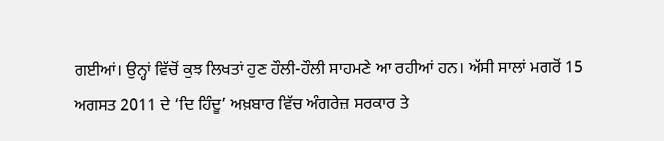ਗਈਆਂ। ਉਨ੍ਹਾਂ ਵਿੱਚੋਂ ਕੁਝ ਲਿਖਤਾਂ ਹੁਣ ਹੌਲੀ-ਹੌਲੀ ਸਾਹਮਣੇ ਆ ਰਹੀਆਂ ਹਨ। ਅੱਸੀ ਸਾਲਾਂ ਮਗਰੋਂ 15 ਅਗਸਤ 2011 ਦੇ ‘ਦਿ ਹਿੰਦੂ’ ਅਖ਼ਬਾਰ ਵਿੱਚ ਅੰਗਰੇਜ਼ ਸਰਕਾਰ ਤੇ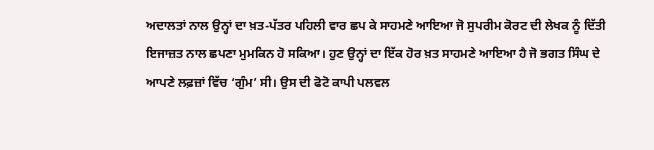ਅਦਾਲਤਾਂ ਨਾਲ ਉਨ੍ਹਾਂ ਦਾ ਖ਼ਤ-ਪੱਤਰ ਪਹਿਲੀ ਵਾਰ ਛਪ ਕੇ ਸਾਹਮਣੇ ਆਇਆ ਜੋ ਸੁਪਰੀਮ ਕੋਰਟ ਦੀ ਲੇਖਕ ਨੂੰ ਦਿੱਤੀ ਇਜਾਜ਼ਤ ਨਾਲ ਛਪਣਾ ਮੁਮਕਿਨ ਹੋ ਸਕਿਆ। ਹੁਣ ਉਨ੍ਹਾਂ ਦਾ ਇੱਕ ਹੋਰ ਖ਼ਤ ਸਾਹਮਣੇ ਆਇਆ ਹੈ ਜੋ ਭਗਤ ਸਿੰਘ ਦੇ ਆਪਣੇ ਲਫ਼ਜ਼ਾਂ ਵਿੱਚ ‘ਗੁੰਮ’ ਸੀ। ਉਸ ਦੀ ਫੋਟੋ ਕਾਪੀ ਪਲਵਲ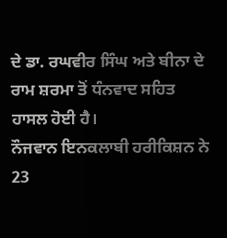ਦੇ ਡਾ. ਰਘਵੀਰ ਸਿੰਘ ਅਤੇ ਬੀਨਾ ਦੇ ਰਾਮ ਸ਼ਰਮਾ ਤੋਂ ਧੰਨਵਾਦ ਸਹਿਤ ਹਾਸਲ ਹੋਈ ਹੈ।
ਨੌਜਵਾਨ ਇਨਕਲਾਬੀ ਹਰੀਕਿਸ਼ਨ ਨੇ 23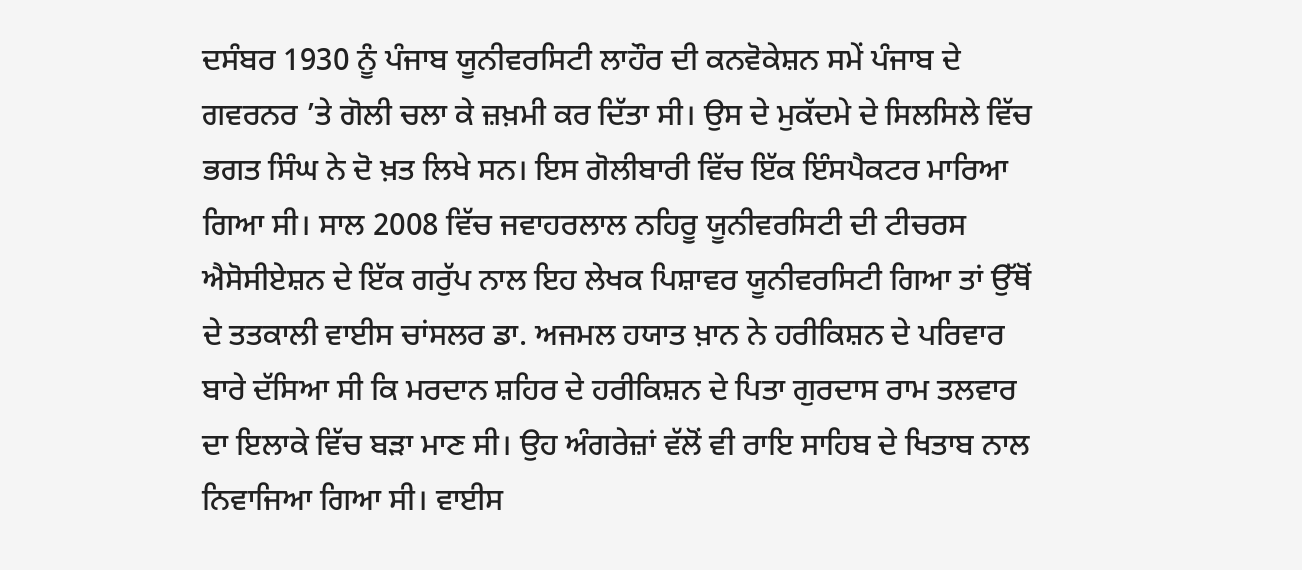ਦਸੰਬਰ 1930 ਨੂੰ ਪੰਜਾਬ ਯੂਨੀਵਰਸਿਟੀ ਲਾਹੌਰ ਦੀ ਕਨਵੋਕੇਸ਼ਨ ਸਮੇਂ ਪੰਜਾਬ ਦੇ ਗਵਰਨਰ ’ਤੇ ਗੋਲੀ ਚਲਾ ਕੇ ਜ਼ਖ਼ਮੀ ਕਰ ਦਿੱਤਾ ਸੀ। ਉਸ ਦੇ ਮੁਕੱਦਮੇ ਦੇ ਸਿਲਸਿਲੇ ਵਿੱਚ ਭਗਤ ਸਿੰਘ ਨੇ ਦੋ ਖ਼ਤ ਲਿਖੇ ਸਨ। ਇਸ ਗੋਲੀਬਾਰੀ ਵਿੱਚ ਇੱਕ ਇੰਸਪੈਕਟਰ ਮਾਰਿਆ ਗਿਆ ਸੀ। ਸਾਲ 2008 ਵਿੱਚ ਜਵਾਹਰਲਾਲ ਨਹਿਰੂ ਯੂਨੀਵਰਸਿਟੀ ਦੀ ਟੀਚਰਸ ਐਸੋਸੀਏਸ਼ਨ ਦੇ ਇੱਕ ਗਰੁੱਪ ਨਾਲ ਇਹ ਲੇਖਕ ਪਿਸ਼ਾਵਰ ਯੂਨੀਵਰਸਿਟੀ ਗਿਆ ਤਾਂ ਉੱਥੋਂ ਦੇ ਤਤਕਾਲੀ ਵਾਈਸ ਚਾਂਸਲਰ ਡਾ. ਅਜਮਲ ਹਯਾਤ ਖ਼ਾਨ ਨੇ ਹਰੀਕਿਸ਼ਨ ਦੇ ਪਰਿਵਾਰ ਬਾਰੇ ਦੱਸਿਆ ਸੀ ਕਿ ਮਰਦਾਨ ਸ਼ਹਿਰ ਦੇ ਹਰੀਕਿਸ਼ਨ ਦੇ ਪਿਤਾ ਗੁਰਦਾਸ ਰਾਮ ਤਲਵਾਰ ਦਾ ਇਲਾਕੇ ਵਿੱਚ ਬੜਾ ਮਾਣ ਸੀ। ਉਹ ਅੰਗਰੇਜ਼ਾਂ ਵੱਲੋਂ ਵੀ ਰਾਇ ਸਾਹਿਬ ਦੇ ਖਿਤਾਬ ਨਾਲ ਨਿਵਾਜਿਆ ਗਿਆ ਸੀ। ਵਾਈਸ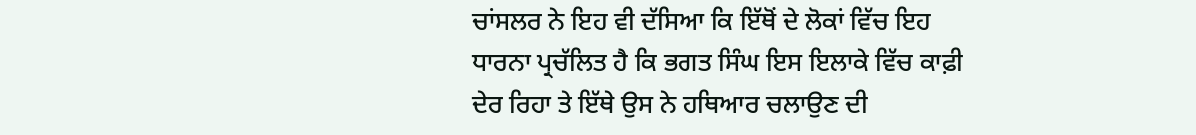ਚਾਂਸਲਰ ਨੇ ਇਹ ਵੀ ਦੱਸਿਆ ਕਿ ਇੱਥੋਂ ਦੇ ਲੋਕਾਂ ਵਿੱਚ ਇਹ ਧਾਰਨਾ ਪ੍ਰਚੱਲਿਤ ਹੈ ਕਿ ਭਗਤ ਸਿੰਘ ਇਸ ਇਲਾਕੇ ਵਿੱਚ ਕਾਫ਼ੀ ਦੇਰ ਰਿਹਾ ਤੇ ਇੱਥੇ ਉਸ ਨੇ ਹਥਿਆਰ ਚਲਾਉਣ ਦੀ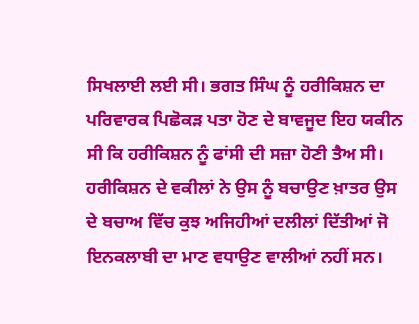ਸਿਖਲਾਈ ਲਈ ਸੀ। ਭਗਤ ਸਿੰਘ ਨੂੰ ਹਰੀਕਿਸ਼ਨ ਦਾ ਪਰਿਵਾਰਕ ਪਿਛੋਕੜ ਪਤਾ ਹੋਣ ਦੇ ਬਾਵਜੂਦ ਇਹ ਯਕੀਨ ਸੀ ਕਿ ਹਰੀਕਿਸ਼ਨ ਨੂੰ ਫਾਂਸੀ ਦੀ ਸਜ਼ਾ ਹੋਣੀ ਤੈਅ ਸੀ। ਹਰੀਕਿਸ਼ਨ ਦੇ ਵਕੀਲਾਂ ਨੇ ਉਸ ਨੂੰ ਬਚਾਉਣ ਖ਼ਾਤਰ ਉਸ ਦੇ ਬਚਾਅ ਵਿੱਚ ਕੁਝ ਅਜਿਹੀਆਂ ਦਲੀਲਾਂ ਦਿੱਤੀਆਂ ਜੋ ਇਨਕਲਾਬੀ ਦਾ ਮਾਣ ਵਧਾਉਣ ਵਾਲੀਆਂ ਨਹੀਂ ਸਨ।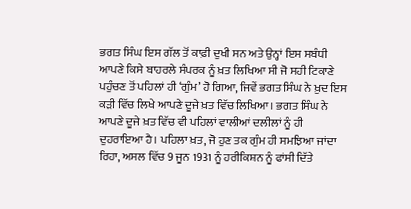ਭਗਤ ਸਿੰਘ ਇਸ ਗੱਲ ਤੋਂ ਕਾਫ਼ੀ ਦੁਖੀ ਸਨ ਅਤੇ ਉਨ੍ਹਾਂ ਇਸ ਸਬੰਧੀ ਆਪਣੇ ਕਿਸੇ ਬਾਹਰਲੇ ਸੰਪਰਕ ਨੂੰ ਖ਼ਤ ਲਿਖਿਆ ਸੀ ਜੋ ਸਹੀ ਟਿਕਾਣੇ ਪਹੁੰਚਣ ਤੋਂ ਪਹਿਲਾਂ ਹੀ ‘ਗੁੰਮ’ ਹੋ ਗਿਆ, ਜਿਵੇਂ ਭਗਤ ਸਿੰਘ ਨੇ ਖ਼ੁਦ ਇਸ ਕੜੀ ਵਿੱਚ ਲਿਖੇ ਆਪਣੇ ਦੂਜੇ ਖ਼ਤ ਵਿੱਚ ਲਿਖਿਆ। ਭਗਤ ਸਿੰਘ ਨੇ ਆਪਣੇ ਦੂਜੇ ਖ਼ਤ ਵਿੱਚ ਵੀ ਪਹਿਲਾਂ ਵਾਲੀਆਂ ਦਲੀਲਾਂ ਨੂੰ ਹੀ ਦੁਹਰਾਇਆ ਹੈ। ਪਹਿਲਾ ਖ਼ਤ, ਜੋ ਹੁਣ ਤਕ ਗੁੰਮ ਹੀ ਸਮਝਿਆ ਜਾਂਦਾ ਰਿਹਾ, ਅਸਲ ਵਿੱਚ 9 ਜੂਨ 1931 ਨੂੰ ਹਰੀਕਿਸ਼ਨ ਨੂੰ ਫਾਂਸੀ ਦਿੱਤੇ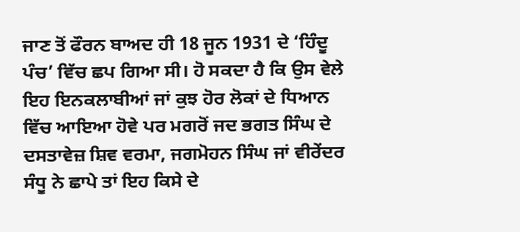ਜਾਣ ਤੋਂ ਫੌਰਨ ਬਾਅਦ ਹੀ 18 ਜੂਨ 1931 ਦੇ ‘ਹਿੰਦੂ ਪੰਚ’ ਵਿੱਚ ਛਪ ਗਿਆ ਸੀ। ਹੋ ਸਕਦਾ ਹੈ ਕਿ ਉਸ ਵੇਲੇ ਇਹ ਇਨਕਲਾਬੀਆਂ ਜਾਂ ਕੁਝ ਹੋਰ ਲੋਕਾਂ ਦੇ ਧਿਆਨ ਵਿੱਚ ਆਇਆ ਹੋਵੇ ਪਰ ਮਗਰੋਂ ਜਦ ਭਗਤ ਸਿੰਘ ਦੇ ਦਸਤਾਵੇਜ਼ ਸ਼ਿਵ ਵਰਮਾ, ਜਗਮੋਹਨ ਸਿੰਘ ਜਾਂ ਵੀਰੇਂਦਰ ਸੰਧੂ ਨੇ ਛਾਪੇ ਤਾਂ ਇਹ ਕਿਸੇ ਦੇ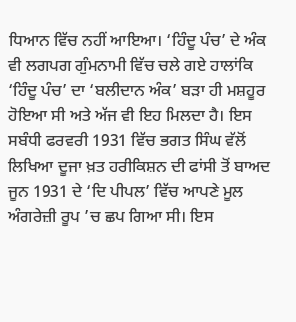ਧਿਆਨ ਵਿੱਚ ਨਹੀਂ ਆਇਆ। ‘ਹਿੰਦੂ ਪੰਚ’ ਦੇ ਅੰਕ ਵੀ ਲਗਪਗ ਗੁੰਮਨਾਮੀ ਵਿੱਚ ਚਲੇ ਗਏ ਹਾਲਾਂਕਿ ‘ਹਿੰਦੂ ਪੰਚ’ ਦਾ ‘ਬਲੀਦਾਨ ਅੰਕ’ ਬੜਾ ਹੀ ਮਸ਼ਹੂਰ ਹੋਇਆ ਸੀ ਅਤੇ ਅੱਜ ਵੀ ਇਹ ਮਿਲਦਾ ਹੈ। ਇਸ ਸਬੰਧੀ ਫਰਵਰੀ 1931 ਵਿੱਚ ਭਗਤ ਸਿੰਘ ਵੱਲੋਂ ਲਿਖਿਆ ਦੂਜਾ ਖ਼ਤ ਹਰੀਕਿਸ਼ਨ ਦੀ ਫਾਂਸੀ ਤੋਂ ਬਾਅਦ ਜੂਨ 1931 ਦੇ ‘ਦਿ ਪੀਪਲ’ ਵਿੱਚ ਆਪਣੇ ਮੂਲ ਅੰਗਰੇਜ਼ੀ ਰੂਪ ’ਚ ਛਪ ਗਿਆ ਸੀ। ਇਸ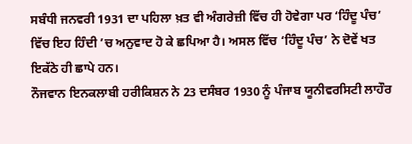ਸਬੰਧੀ ਜਨਵਰੀ 1931 ਦਾ ਪਹਿਲਾ ਖ਼ਤ ਵੀ ਅੰਗਰੇਜ਼ੀ ਵਿੱਚ ਹੀ ਹੋਵੇਗਾ ਪਰ ‘ਹਿੰਦੂ ਪੰਚ’ ਵਿੱਚ ਇਹ ਹਿੰਦੀ ’ਚ ਅਨੁਵਾਦ ਹੋ ਕੇ ਛਪਿਆ ਹੈ। ਅਸਲ ਵਿੱਚ ‘ਹਿੰਦੂ ਪੰਚ’ ਨੇ ਦੋਵੇਂ ਖਤ ਇਕੱਠੇ ਹੀ ਛਾਪੇ ਹਨ।
ਨੌਜਵਾਨ ਇਨਕਲਾਬੀ ਹਰੀਕਿਸ਼ਨ ਨੇ 23 ਦਸੰਬਰ 1930 ਨੂੰ ਪੰਜਾਬ ਯੂਨੀਵਰਸਿਟੀ ਲਾਹੌਰ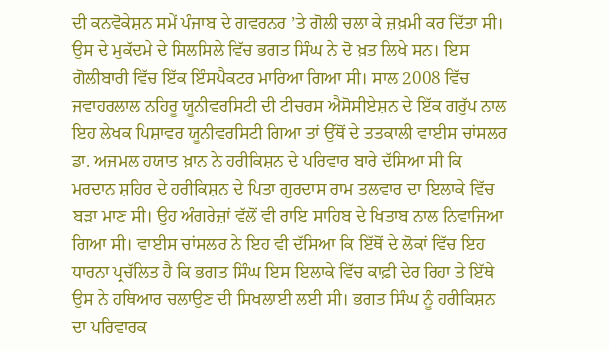ਦੀ ਕਨਵੋਕੇਸ਼ਨ ਸਮੇਂ ਪੰਜਾਬ ਦੇ ਗਵਰਨਰ ’ਤੇ ਗੋਲੀ ਚਲਾ ਕੇ ਜ਼ਖ਼ਮੀ ਕਰ ਦਿੱਤਾ ਸੀ। ਉਸ ਦੇ ਮੁਕੱਦਮੇ ਦੇ ਸਿਲਸਿਲੇ ਵਿੱਚ ਭਗਤ ਸਿੰਘ ਨੇ ਦੋ ਖ਼ਤ ਲਿਖੇ ਸਨ। ਇਸ ਗੋਲੀਬਾਰੀ ਵਿੱਚ ਇੱਕ ਇੰਸਪੈਕਟਰ ਮਾਰਿਆ ਗਿਆ ਸੀ। ਸਾਲ 2008 ਵਿੱਚ ਜਵਾਹਰਲਾਲ ਨਹਿਰੂ ਯੂਨੀਵਰਸਿਟੀ ਦੀ ਟੀਚਰਸ ਐਸੋਸੀਏਸ਼ਨ ਦੇ ਇੱਕ ਗਰੁੱਪ ਨਾਲ ਇਹ ਲੇਖਕ ਪਿਸ਼ਾਵਰ ਯੂਨੀਵਰਸਿਟੀ ਗਿਆ ਤਾਂ ਉੱਥੋਂ ਦੇ ਤਤਕਾਲੀ ਵਾਈਸ ਚਾਂਸਲਰ ਡਾ. ਅਜਮਲ ਹਯਾਤ ਖ਼ਾਨ ਨੇ ਹਰੀਕਿਸ਼ਨ ਦੇ ਪਰਿਵਾਰ ਬਾਰੇ ਦੱਸਿਆ ਸੀ ਕਿ ਮਰਦਾਨ ਸ਼ਹਿਰ ਦੇ ਹਰੀਕਿਸ਼ਨ ਦੇ ਪਿਤਾ ਗੁਰਦਾਸ ਰਾਮ ਤਲਵਾਰ ਦਾ ਇਲਾਕੇ ਵਿੱਚ ਬੜਾ ਮਾਣ ਸੀ। ਉਹ ਅੰਗਰੇਜ਼ਾਂ ਵੱਲੋਂ ਵੀ ਰਾਇ ਸਾਹਿਬ ਦੇ ਖਿਤਾਬ ਨਾਲ ਨਿਵਾਜਿਆ ਗਿਆ ਸੀ। ਵਾਈਸ ਚਾਂਸਲਰ ਨੇ ਇਹ ਵੀ ਦੱਸਿਆ ਕਿ ਇੱਥੋਂ ਦੇ ਲੋਕਾਂ ਵਿੱਚ ਇਹ ਧਾਰਨਾ ਪ੍ਰਚੱਲਿਤ ਹੈ ਕਿ ਭਗਤ ਸਿੰਘ ਇਸ ਇਲਾਕੇ ਵਿੱਚ ਕਾਫ਼ੀ ਦੇਰ ਰਿਹਾ ਤੇ ਇੱਥੇ ਉਸ ਨੇ ਹਥਿਆਰ ਚਲਾਉਣ ਦੀ ਸਿਖਲਾਈ ਲਈ ਸੀ। ਭਗਤ ਸਿੰਘ ਨੂੰ ਹਰੀਕਿਸ਼ਨ ਦਾ ਪਰਿਵਾਰਕ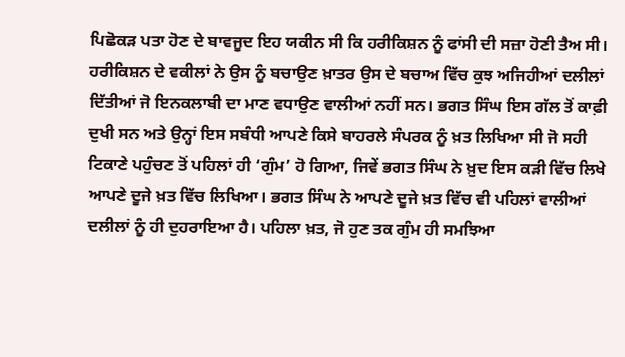ਪਿਛੋਕੜ ਪਤਾ ਹੋਣ ਦੇ ਬਾਵਜੂਦ ਇਹ ਯਕੀਨ ਸੀ ਕਿ ਹਰੀਕਿਸ਼ਨ ਨੂੰ ਫਾਂਸੀ ਦੀ ਸਜ਼ਾ ਹੋਣੀ ਤੈਅ ਸੀ। ਹਰੀਕਿਸ਼ਨ ਦੇ ਵਕੀਲਾਂ ਨੇ ਉਸ ਨੂੰ ਬਚਾਉਣ ਖ਼ਾਤਰ ਉਸ ਦੇ ਬਚਾਅ ਵਿੱਚ ਕੁਝ ਅਜਿਹੀਆਂ ਦਲੀਲਾਂ ਦਿੱਤੀਆਂ ਜੋ ਇਨਕਲਾਬੀ ਦਾ ਮਾਣ ਵਧਾਉਣ ਵਾਲੀਆਂ ਨਹੀਂ ਸਨ। ਭਗਤ ਸਿੰਘ ਇਸ ਗੱਲ ਤੋਂ ਕਾਫ਼ੀ ਦੁਖੀ ਸਨ ਅਤੇ ਉਨ੍ਹਾਂ ਇਸ ਸਬੰਧੀ ਆਪਣੇ ਕਿਸੇ ਬਾਹਰਲੇ ਸੰਪਰਕ ਨੂੰ ਖ਼ਤ ਲਿਖਿਆ ਸੀ ਜੋ ਸਹੀ ਟਿਕਾਣੇ ਪਹੁੰਚਣ ਤੋਂ ਪਹਿਲਾਂ ਹੀ ‘ਗੁੰਮ’ ਹੋ ਗਿਆ, ਜਿਵੇਂ ਭਗਤ ਸਿੰਘ ਨੇ ਖ਼ੁਦ ਇਸ ਕੜੀ ਵਿੱਚ ਲਿਖੇ ਆਪਣੇ ਦੂਜੇ ਖ਼ਤ ਵਿੱਚ ਲਿਖਿਆ। ਭਗਤ ਸਿੰਘ ਨੇ ਆਪਣੇ ਦੂਜੇ ਖ਼ਤ ਵਿੱਚ ਵੀ ਪਹਿਲਾਂ ਵਾਲੀਆਂ ਦਲੀਲਾਂ ਨੂੰ ਹੀ ਦੁਹਰਾਇਆ ਹੈ। ਪਹਿਲਾ ਖ਼ਤ, ਜੋ ਹੁਣ ਤਕ ਗੁੰਮ ਹੀ ਸਮਝਿਆ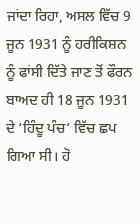ਜਾਂਦਾ ਰਿਹਾ, ਅਸਲ ਵਿੱਚ 9 ਜੂਨ 1931 ਨੂੰ ਹਰੀਕਿਸ਼ਨ ਨੂੰ ਫਾਂਸੀ ਦਿੱਤੇ ਜਾਣ ਤੋਂ ਫੌਰਨ ਬਾਅਦ ਹੀ 18 ਜੂਨ 1931 ਦੇ ‘ਹਿੰਦੂ ਪੰਚ’ ਵਿੱਚ ਛਪ ਗਿਆ ਸੀ। ਹੋ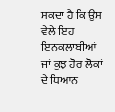ਸਕਦਾ ਹੈ ਕਿ ਉਸ ਵੇਲੇ ਇਹ ਇਨਕਲਾਬੀਆਂ ਜਾਂ ਕੁਝ ਹੋਰ ਲੋਕਾਂ ਦੇ ਧਿਆਨ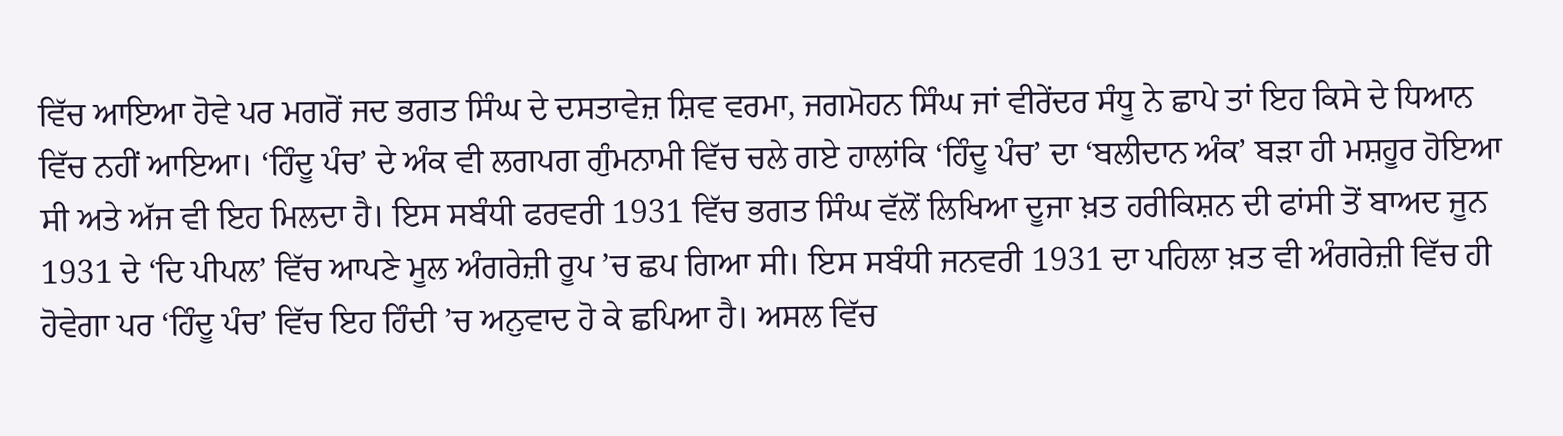ਵਿੱਚ ਆਇਆ ਹੋਵੇ ਪਰ ਮਗਰੋਂ ਜਦ ਭਗਤ ਸਿੰਘ ਦੇ ਦਸਤਾਵੇਜ਼ ਸ਼ਿਵ ਵਰਮਾ, ਜਗਮੋਹਨ ਸਿੰਘ ਜਾਂ ਵੀਰੇਂਦਰ ਸੰਧੂ ਨੇ ਛਾਪੇ ਤਾਂ ਇਹ ਕਿਸੇ ਦੇ ਧਿਆਨ ਵਿੱਚ ਨਹੀਂ ਆਇਆ। ‘ਹਿੰਦੂ ਪੰਚ’ ਦੇ ਅੰਕ ਵੀ ਲਗਪਗ ਗੁੰਮਨਾਮੀ ਵਿੱਚ ਚਲੇ ਗਏ ਹਾਲਾਂਕਿ ‘ਹਿੰਦੂ ਪੰਚ’ ਦਾ ‘ਬਲੀਦਾਨ ਅੰਕ’ ਬੜਾ ਹੀ ਮਸ਼ਹੂਰ ਹੋਇਆ ਸੀ ਅਤੇ ਅੱਜ ਵੀ ਇਹ ਮਿਲਦਾ ਹੈ। ਇਸ ਸਬੰਧੀ ਫਰਵਰੀ 1931 ਵਿੱਚ ਭਗਤ ਸਿੰਘ ਵੱਲੋਂ ਲਿਖਿਆ ਦੂਜਾ ਖ਼ਤ ਹਰੀਕਿਸ਼ਨ ਦੀ ਫਾਂਸੀ ਤੋਂ ਬਾਅਦ ਜੂਨ 1931 ਦੇ ‘ਦਿ ਪੀਪਲ’ ਵਿੱਚ ਆਪਣੇ ਮੂਲ ਅੰਗਰੇਜ਼ੀ ਰੂਪ ’ਚ ਛਪ ਗਿਆ ਸੀ। ਇਸ ਸਬੰਧੀ ਜਨਵਰੀ 1931 ਦਾ ਪਹਿਲਾ ਖ਼ਤ ਵੀ ਅੰਗਰੇਜ਼ੀ ਵਿੱਚ ਹੀ ਹੋਵੇਗਾ ਪਰ ‘ਹਿੰਦੂ ਪੰਚ’ ਵਿੱਚ ਇਹ ਹਿੰਦੀ ’ਚ ਅਨੁਵਾਦ ਹੋ ਕੇ ਛਪਿਆ ਹੈ। ਅਸਲ ਵਿੱਚ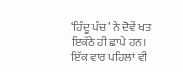‘ਹਿੰਦੂ ਪੰਚ’ ਨੇ ਦੋਵੇਂ ਖਤ ਇਕੱਠੇ ਹੀ ਛਾਪੇ ਹਨ।
ਇੱਕ ਵਾਰ ਪਹਿਲਾਂ ਵੀ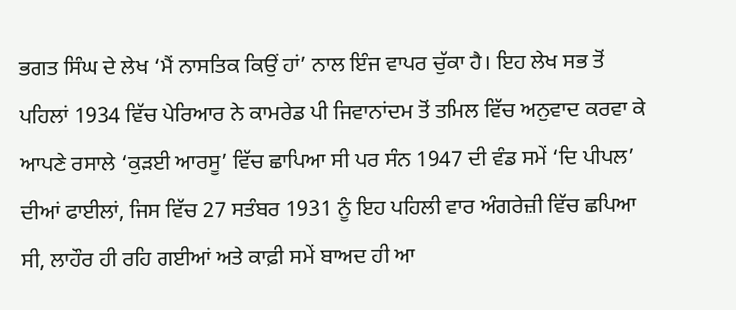ਭਗਤ ਸਿੰਘ ਦੇ ਲੇਖ ‘ਮੈਂ ਨਾਸਤਿਕ ਕਿਉਂ ਹਾਂ’ ਨਾਲ ਇੰਜ ਵਾਪਰ ਚੁੱਕਾ ਹੈ। ਇਹ ਲੇਖ ਸਭ ਤੋਂ ਪਹਿਲਾਂ 1934 ਵਿੱਚ ਪੇਰਿਆਰ ਨੇ ਕਾਮਰੇਡ ਪੀ ਜਿਵਾਨਾਂਦਮ ਤੋਂ ਤਮਿਲ ਵਿੱਚ ਅਨੁਵਾਦ ਕਰਵਾ ਕੇ ਆਪਣੇ ਰਸਾਲੇ ‘ਕੁੜਈ ਆਰਸੂ’ ਵਿੱਚ ਛਾਪਿਆ ਸੀ ਪਰ ਸੰਨ 1947 ਦੀ ਵੰਡ ਸਮੇਂ ‘ਦਿ ਪੀਪਲ’ ਦੀਆਂ ਫਾਈਲਾਂ, ਜਿਸ ਵਿੱਚ 27 ਸਤੰਬਰ 1931 ਨੂੰ ਇਹ ਪਹਿਲੀ ਵਾਰ ਅੰਗਰੇਜ਼ੀ ਵਿੱਚ ਛਪਿਆ ਸੀ, ਲਾਹੌਰ ਹੀ ਰਹਿ ਗਈਆਂ ਅਤੇ ਕਾਫ਼ੀ ਸਮੇਂ ਬਾਅਦ ਹੀ ਆ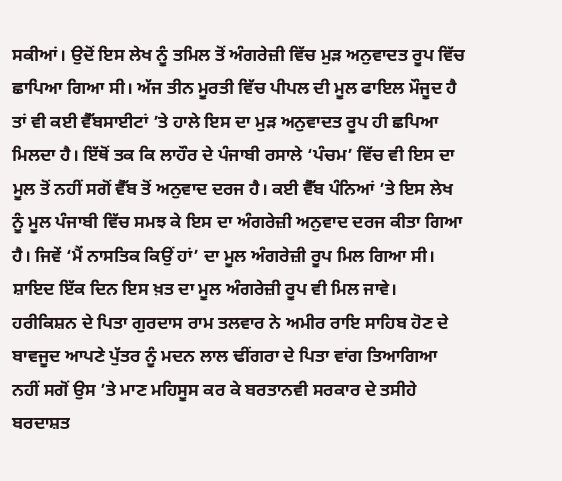ਸਕੀਆਂ। ਉਦੋਂ ਇਸ ਲੇਖ ਨੂੰ ਤਮਿਲ ਤੋਂ ਅੰਗਰੇਜ਼ੀ ਵਿੱਚ ਮੁੜ ਅਨੁਵਾਦਤ ਰੂਪ ਵਿੱਚ ਛਾਪਿਆ ਗਿਆ ਸੀ। ਅੱਜ ਤੀਨ ਮੂਰਤੀ ਵਿੱਚ ਪੀਪਲ ਦੀ ਮੂਲ ਫਾਇਲ ਮੌਜੂਦ ਹੈ ਤਾਂ ਵੀ ਕਈ ਵੈੱਬਸਾਈਟਾਂ ’ਤੇ ਹਾਲੇ ਇਸ ਦਾ ਮੁੜ ਅਨੁਵਾਦਤ ਰੂਪ ਹੀ ਛਪਿਆ ਮਿਲਦਾ ਹੈ। ਇੱਥੋਂ ਤਕ ਕਿ ਲਾਹੌਰ ਦੇ ਪੰਜਾਬੀ ਰਸਾਲੇ ‘ਪੰਚਮ’ ਵਿੱਚ ਵੀ ਇਸ ਦਾ ਮੂਲ ਤੋਂ ਨਹੀਂ ਸਗੋਂ ਵੈੱਬ ਤੋਂ ਅਨੁਵਾਦ ਦਰਜ ਹੈ। ਕਈ ਵੈੱਬ ਪੰਨਿਆਂ ’ਤੇ ਇਸ ਲੇਖ ਨੂੰ ਮੂਲ ਪੰਜਾਬੀ ਵਿੱਚ ਸਮਝ ਕੇ ਇਸ ਦਾ ਅੰਗਰੇਜ਼ੀ ਅਨੁਵਾਦ ਦਰਜ ਕੀਤਾ ਗਿਆ ਹੈ। ਜਿਵੇਂ ‘ਮੈਂ ਨਾਸਤਿਕ ਕਿਉਂ ਹਾਂ’ ਦਾ ਮੂਲ ਅੰਗਰੇਜ਼ੀ ਰੂਪ ਮਿਲ ਗਿਆ ਸੀ। ਸ਼ਾਇਦ ਇੱਕ ਦਿਨ ਇਸ ਖ਼ਤ ਦਾ ਮੂਲ ਅੰਗਰੇਜ਼ੀ ਰੂਪ ਵੀ ਮਿਲ ਜਾਵੇ।
ਹਰੀਕਿਸ਼ਨ ਦੇ ਪਿਤਾ ਗੁਰਦਾਸ ਰਾਮ ਤਲਵਾਰ ਨੇ ਅਮੀਰ ਰਾਇ ਸਾਹਿਬ ਹੋਣ ਦੇ ਬਾਵਜੂਦ ਆਪਣੇ ਪੁੱਤਰ ਨੂੰ ਮਦਨ ਲਾਲ ਢੀਂਗਰਾ ਦੇ ਪਿਤਾ ਵਾਂਗ ਤਿਆਗਿਆ ਨਹੀਂ ਸਗੋਂ ਉਸ ’ਤੇ ਮਾਣ ਮਹਿਸੂਸ ਕਰ ਕੇ ਬਰਤਾਨਵੀ ਸਰਕਾਰ ਦੇ ਤਸੀਹੇ ਬਰਦਾਸ਼ਤ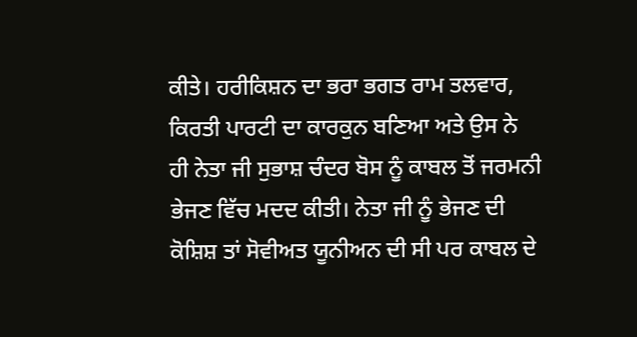ਕੀਤੇ। ਹਰੀਕਿਸ਼ਨ ਦਾ ਭਰਾ ਭਗਤ ਰਾਮ ਤਲਵਾਰ, ਕਿਰਤੀ ਪਾਰਟੀ ਦਾ ਕਾਰਕੁਨ ਬਣਿਆ ਅਤੇ ਉਸ ਨੇ ਹੀ ਨੇਤਾ ਜੀ ਸੁਭਾਸ਼ ਚੰਦਰ ਬੋਸ ਨੂੰ ਕਾਬਲ ਤੋਂ ਜਰਮਨੀ ਭੇਜਣ ਵਿੱਚ ਮਦਦ ਕੀਤੀ। ਨੇਤਾ ਜੀ ਨੂੰ ਭੇਜਣ ਦੀ ਕੋਸ਼ਿਸ਼ ਤਾਂ ਸੋਵੀਅਤ ਯੂਨੀਅਨ ਦੀ ਸੀ ਪਰ ਕਾਬਲ ਦੇ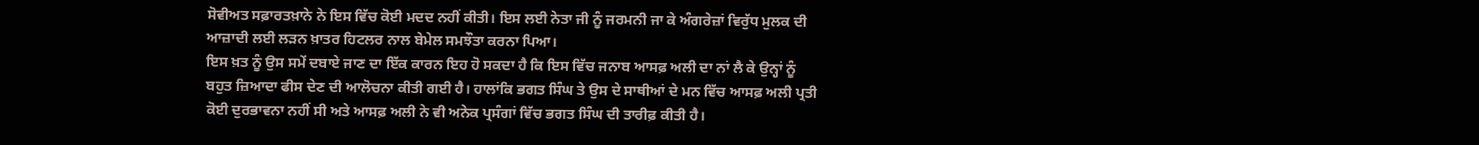ਸੋਵੀਅਤ ਸਫ਼ਾਰਤਖ਼ਾਨੇ ਨੇ ਇਸ ਵਿੱਚ ਕੋਈ ਮਦਦ ਨਹੀਂ ਕੀਤੀ। ਇਸ ਲਈ ਨੇਤਾ ਜੀ ਨੂੰ ਜਰਮਨੀ ਜਾ ਕੇ ਅੰਗਰੇਜ਼ਾਂ ਵਿਰੁੱਧ ਮੁਲਕ ਦੀ ਆਜ਼ਾਦੀ ਲਈ ਲੜਨ ਖ਼ਾਤਰ ਹਿਟਲਰ ਨਾਲ ਬੇਮੇਲ ਸਮਝੌਤਾ ਕਰਨਾ ਪਿਆ।
ਇਸ ਖ਼ਤ ਨੂੰ ਉਸ ਸਮੇਂ ਦਬਾਏ ਜਾਣ ਦਾ ਇੱਕ ਕਾਰਨ ਇਹ ਹੋ ਸਕਦਾ ਹੈ ਕਿ ਇਸ ਵਿੱਚ ਜਨਾਬ ਆਸਫ਼ ਅਲੀ ਦਾ ਨਾਂ ਲੈ ਕੇ ਉਨ੍ਹਾਂ ਨੂੰ ਬਹੁਤ ਜ਼ਿਆਦਾ ਫੀਸ ਦੇਣ ਦੀ ਆਲੋਚਨਾ ਕੀਤੀ ਗਈ ਹੈ। ਹਾਲਾਂਕਿ ਭਗਤ ਸਿੰਘ ਤੇ ਉਸ ਦੇ ਸਾਥੀਆਂ ਦੇ ਮਨ ਵਿੱਚ ਆਸਫ਼ ਅਲੀ ਪ੍ਰਤੀ ਕੋਈ ਦੁਰਭਾਵਨਾ ਨਹੀਂ ਸੀ ਅਤੇ ਆਸਫ਼ ਅਲੀ ਨੇ ਵੀ ਅਨੇਕ ਪ੍ਰਸੰਗਾਂ ਵਿੱਚ ਭਗਤ ਸਿੰਘ ਦੀ ਤਾਰੀਫ਼ ਕੀਤੀ ਹੈ।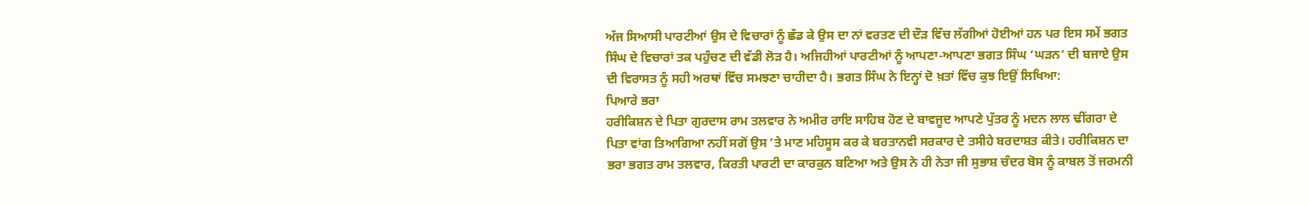ਅੱਜ ਸਿਆਸੀ ਪਾਰਟੀਆਂ ਉਸ ਦੇ ਵਿਚਾਰਾਂ ਨੂੰ ਛੱਡ ਕੇ ਉਸ ਦਾ ਨਾਂ ਵਰਤਣ ਦੀ ਦੌੜ ਵਿੱਚ ਲੱਗੀਆਂ ਹੋਈਆਂ ਹਨ ਪਰ ਇਸ ਸਮੇਂ ਭਗਤ ਸਿੰਘ ਦੇ ਵਿਚਾਰਾਂ ਤਕ ਪਹੁੰਚਣ ਦੀ ਵੱਡੀ ਲੋੜ ਹੈ। ਅਜਿਹੀਆਂ ਪਾਰਟੀਆਂ ਨੂੰ ਆਪਣਾ-ਆਪਣਾ ਭਗਤ ਸਿੰਘ ‘ਘੜਨ’ ਦੀ ਬਜਾਏ ਉਸ ਦੀ ਵਿਰਾਸਤ ਨੂੰ ਸਹੀ ਅਰਥਾਂ ਵਿੱਚ ਸਮਝਣਾ ਚਾਹੀਦਾ ਹੈ। ਭਗਤ ਸਿੰਘ ਨੇ ਇਨ੍ਹਾਂ ਦੋ ਖ਼ਤਾਂ ਵਿੱਚ ਕੁਝ ਇਉਂ ਲਿਖਿਆ:
ਪਿਆਰੇ ਭਰਾ
ਹਰੀਕਿਸ਼ਨ ਦੇ ਪਿਤਾ ਗੁਰਦਾਸ ਰਾਮ ਤਲਵਾਰ ਨੇ ਅਮੀਰ ਰਾਇ ਸਾਹਿਬ ਹੋਣ ਦੇ ਬਾਵਜੂਦ ਆਪਣੇ ਪੁੱਤਰ ਨੂੰ ਮਦਨ ਲਾਲ ਢੀਂਗਰਾ ਦੇ ਪਿਤਾ ਵਾਂਗ ਤਿਆਗਿਆ ਨਹੀਂ ਸਗੋਂ ਉਸ ’ਤੇ ਮਾਣ ਮਹਿਸੂਸ ਕਰ ਕੇ ਬਰਤਾਨਵੀ ਸਰਕਾਰ ਦੇ ਤਸੀਹੇ ਬਰਦਾਸ਼ਤ ਕੀਤੇ। ਹਰੀਕਿਸ਼ਨ ਦਾ ਭਰਾ ਭਗਤ ਰਾਮ ਤਲਵਾਰ, ਕਿਰਤੀ ਪਾਰਟੀ ਦਾ ਕਾਰਕੁਨ ਬਣਿਆ ਅਤੇ ਉਸ ਨੇ ਹੀ ਨੇਤਾ ਜੀ ਸੁਭਾਸ਼ ਚੰਦਰ ਬੋਸ ਨੂੰ ਕਾਬਲ ਤੋਂ ਜਰਮਨੀ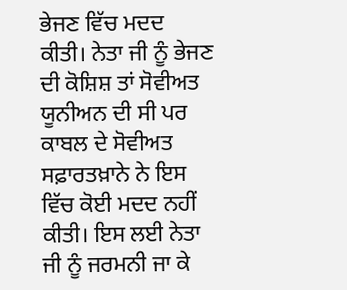ਭੇਜਣ ਵਿੱਚ ਮਦਦ ਕੀਤੀ। ਨੇਤਾ ਜੀ ਨੂੰ ਭੇਜਣ ਦੀ ਕੋਸ਼ਿਸ਼ ਤਾਂ ਸੋਵੀਅਤ ਯੂਨੀਅਨ ਦੀ ਸੀ ਪਰ ਕਾਬਲ ਦੇ ਸੋਵੀਅਤ ਸਫ਼ਾਰਤਖ਼ਾਨੇ ਨੇ ਇਸ ਵਿੱਚ ਕੋਈ ਮਦਦ ਨਹੀਂ ਕੀਤੀ। ਇਸ ਲਈ ਨੇਤਾ ਜੀ ਨੂੰ ਜਰਮਨੀ ਜਾ ਕੇ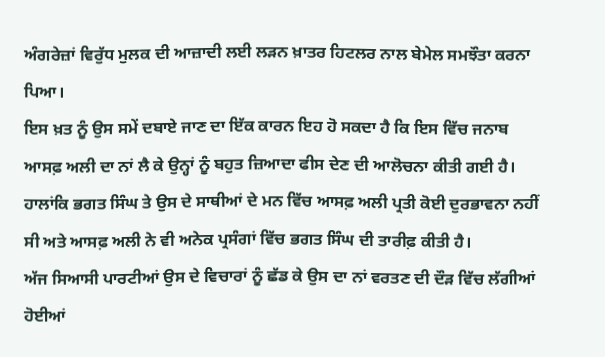ਅੰਗਰੇਜ਼ਾਂ ਵਿਰੁੱਧ ਮੁਲਕ ਦੀ ਆਜ਼ਾਦੀ ਲਈ ਲੜਨ ਖ਼ਾਤਰ ਹਿਟਲਰ ਨਾਲ ਬੇਮੇਲ ਸਮਝੌਤਾ ਕਰਨਾ ਪਿਆ।
ਇਸ ਖ਼ਤ ਨੂੰ ਉਸ ਸਮੇਂ ਦਬਾਏ ਜਾਣ ਦਾ ਇੱਕ ਕਾਰਨ ਇਹ ਹੋ ਸਕਦਾ ਹੈ ਕਿ ਇਸ ਵਿੱਚ ਜਨਾਬ ਆਸਫ਼ ਅਲੀ ਦਾ ਨਾਂ ਲੈ ਕੇ ਉਨ੍ਹਾਂ ਨੂੰ ਬਹੁਤ ਜ਼ਿਆਦਾ ਫੀਸ ਦੇਣ ਦੀ ਆਲੋਚਨਾ ਕੀਤੀ ਗਈ ਹੈ। ਹਾਲਾਂਕਿ ਭਗਤ ਸਿੰਘ ਤੇ ਉਸ ਦੇ ਸਾਥੀਆਂ ਦੇ ਮਨ ਵਿੱਚ ਆਸਫ਼ ਅਲੀ ਪ੍ਰਤੀ ਕੋਈ ਦੁਰਭਾਵਨਾ ਨਹੀਂ ਸੀ ਅਤੇ ਆਸਫ਼ ਅਲੀ ਨੇ ਵੀ ਅਨੇਕ ਪ੍ਰਸੰਗਾਂ ਵਿੱਚ ਭਗਤ ਸਿੰਘ ਦੀ ਤਾਰੀਫ਼ ਕੀਤੀ ਹੈ।
ਅੱਜ ਸਿਆਸੀ ਪਾਰਟੀਆਂ ਉਸ ਦੇ ਵਿਚਾਰਾਂ ਨੂੰ ਛੱਡ ਕੇ ਉਸ ਦਾ ਨਾਂ ਵਰਤਣ ਦੀ ਦੌੜ ਵਿੱਚ ਲੱਗੀਆਂ ਹੋਈਆਂ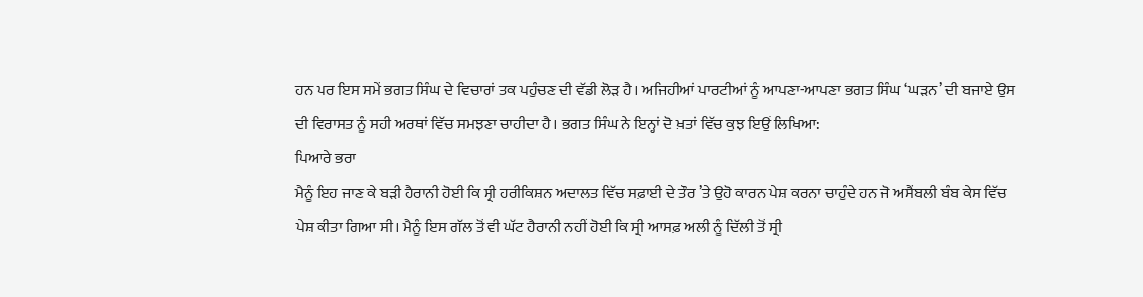ਹਨ ਪਰ ਇਸ ਸਮੇਂ ਭਗਤ ਸਿੰਘ ਦੇ ਵਿਚਾਰਾਂ ਤਕ ਪਹੁੰਚਣ ਦੀ ਵੱਡੀ ਲੋੜ ਹੈ। ਅਜਿਹੀਆਂ ਪਾਰਟੀਆਂ ਨੂੰ ਆਪਣਾ-ਆਪਣਾ ਭਗਤ ਸਿੰਘ ‘ਘੜਨ’ ਦੀ ਬਜਾਏ ਉਸ ਦੀ ਵਿਰਾਸਤ ਨੂੰ ਸਹੀ ਅਰਥਾਂ ਵਿੱਚ ਸਮਝਣਾ ਚਾਹੀਦਾ ਹੈ। ਭਗਤ ਸਿੰਘ ਨੇ ਇਨ੍ਹਾਂ ਦੋ ਖ਼ਤਾਂ ਵਿੱਚ ਕੁਝ ਇਉਂ ਲਿਖਿਆ:
ਪਿਆਰੇ ਭਰਾ
ਮੈਨੂੰ ਇਹ ਜਾਣ ਕੇ ਬੜੀ ਹੈਰਾਨੀ ਹੋਈ ਕਿ ਸ੍ਰੀ ਹਰੀਕਿਸ਼ਨ ਅਦਾਲਤ ਵਿੱਚ ਸਫ਼ਾਈ ਦੇ ਤੌਰ ’ਤੇ ਉਹੋ ਕਾਰਨ ਪੇਸ਼ ਕਰਨਾ ਚਾਹੁੰਦੇ ਹਨ ਜੋ ਅਸੈਂਬਲੀ ਬੰਬ ਕੇਸ ਵਿੱਚ ਪੇਸ਼ ਕੀਤਾ ਗਿਆ ਸੀ। ਮੈਨੂੰ ਇਸ ਗੱਲ ਤੋਂ ਵੀ ਘੱਟ ਹੈਰਾਨੀ ਨਹੀਂ ਹੋਈ ਕਿ ਸ੍ਰੀ ਆਸਫ਼ ਅਲੀ ਨੂੰ ਦਿੱਲੀ ਤੋਂ ਸ੍ਰੀ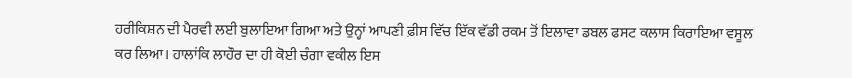ਹਰੀਕਿਸ਼ਨ ਦੀ ਪੈਰਵੀ ਲਈ ਬੁਲਾਇਆ ਗਿਆ ਅਤੇ ਉਨ੍ਹਾਂ ਆਪਣੀ ਫ਼ੀਸ ਵਿੱਚ ਇੱਕ ਵੱਡੀ ਰਕਮ ਤੋਂ ਇਲਾਵਾ ਡਬਲ ਫਸਟ ਕਲਾਸ ਕਿਰਾਇਆ ਵਸੂਲ ਕਰ ਲਿਆ। ਹਾਲਾਂਕਿ ਲਾਹੌਰ ਦਾ ਹੀ ਕੋਈ ਚੰਗਾ ਵਕੀਲ ਇਸ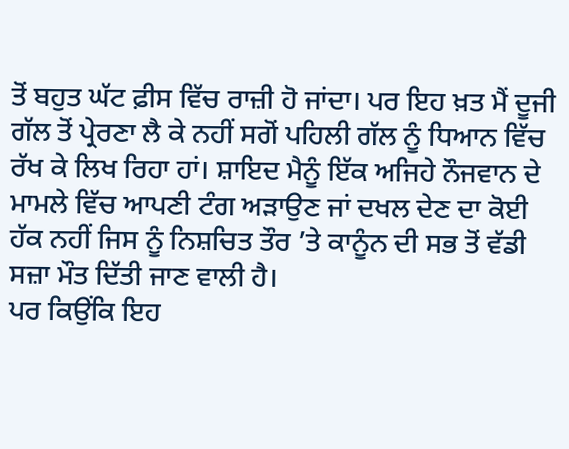ਤੋਂ ਬਹੁਤ ਘੱਟ ਫ਼ੀਸ ਵਿੱਚ ਰਾਜ਼ੀ ਹੋ ਜਾਂਦਾ। ਪਰ ਇਹ ਖ਼ਤ ਮੈਂ ਦੂਜੀ ਗੱਲ ਤੋਂ ਪ੍ਰੇਰਣਾ ਲੈ ਕੇ ਨਹੀਂ ਸਗੋਂ ਪਹਿਲੀ ਗੱਲ ਨੂੰ ਧਿਆਨ ਵਿੱਚ ਰੱਖ ਕੇ ਲਿਖ ਰਿਹਾ ਹਾਂ। ਸ਼ਾਇਦ ਮੈਨੂੰ ਇੱਕ ਅਜਿਹੇ ਨੌਜਵਾਨ ਦੇ ਮਾਮਲੇ ਵਿੱਚ ਆਪਣੀ ਟੰਗ ਅੜਾਉਣ ਜਾਂ ਦਖਲ ਦੇਣ ਦਾ ਕੋਈ ਹੱਕ ਨਹੀਂ ਜਿਸ ਨੂੰ ਨਿਸ਼ਚਿਤ ਤੌਰ ’ਤੇ ਕਾਨੂੰਨ ਦੀ ਸਭ ਤੋਂ ਵੱਡੀ ਸਜ਼ਾ ਮੌਤ ਦਿੱਤੀ ਜਾਣ ਵਾਲੀ ਹੈ।
ਪਰ ਕਿਉਂਕਿ ਇਹ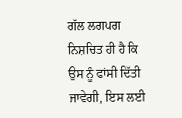ਗੱਲ ਲਗਪਗ ਨਿਸ਼ਚਿਤ ਹੀ ਹੈ ਕਿ ਉਸ ਨੂੰ ਫਾਂਸੀ ਦਿੱਤੀ ਜਾਵੇਗੀ, ਇਸ ਲਈ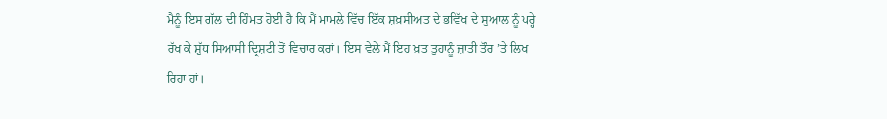ਮੈਨੂੰ ਇਸ ਗੱਲ ਦੀ ਹਿੰਮਤ ਹੋਈ ਹੈ ਕਿ ਮੈਂ ਮਾਮਲੇ ਵਿੱਚ ਇੱਕ ਸ਼ਖ਼ਸੀਅਤ ਦੇ ਭਵਿੱਖ ਦੇ ਸੁਆਲ ਨੂੰ ਪਰ੍ਹੇ ਰੱਖ ਕੇ ਸ਼ੁੱਧ ਸਿਆਸੀ ਦ੍ਰਿਸ਼ਟੀ ਤੋਂ ਵਿਚਾਰ ਕਰਾਂ। ਇਸ ਵੇਲੇ ਮੈਂ ਇਹ ਖ਼ਤ ਤੁਹਾਨੂੰ ਜ਼ਾਤੀ ਤੌਰ ’ਤੇ ਲਿਖ ਰਿਹਾ ਹਾਂ।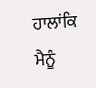ਹਾਲਾਂਕਿ ਮੈਨੂੰ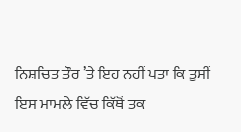ਨਿਸ਼ਚਿਤ ਤੌਰ ’ਤੇ ਇਹ ਨਹੀਂ ਪਤਾ ਕਿ ਤੁਸੀਂ ਇਸ ਮਾਮਲੇ ਵਿੱਚ ਕਿੱਥੋਂ ਤਕ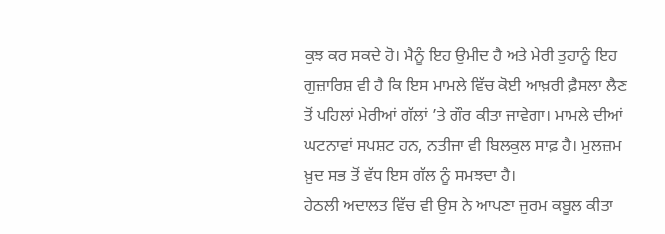ਕੁਝ ਕਰ ਸਕਦੇ ਹੋ। ਮੈਨੂੰ ਇਹ ਉਮੀਦ ਹੈ ਅਤੇ ਮੇਰੀ ਤੁਹਾਨੂੰ ਇਹ ਗੁਜ਼ਾਰਿਸ਼ ਵੀ ਹੈ ਕਿ ਇਸ ਮਾਮਲੇ ਵਿੱਚ ਕੋਈ ਆਖ਼ਰੀ ਫ਼ੈਸਲਾ ਲੈਣ ਤੋਂ ਪਹਿਲਾਂ ਮੇਰੀਆਂ ਗੱਲਾਂ ’ਤੇ ਗੌਰ ਕੀਤਾ ਜਾਵੇਗਾ। ਮਾਮਲੇ ਦੀਆਂ ਘਟਨਾਵਾਂ ਸਪਸ਼ਟ ਹਨ, ਨਤੀਜਾ ਵੀ ਬਿਲਕੁਲ ਸਾਫ਼ ਹੈ। ਮੁਲਜ਼ਮ ਖ਼ੁਦ ਸਭ ਤੋਂ ਵੱਧ ਇਸ ਗੱਲ ਨੂੰ ਸਮਝਦਾ ਹੈ।
ਹੇਠਲੀ ਅਦਾਲਤ ਵਿੱਚ ਵੀ ਉਸ ਨੇ ਆਪਣਾ ਜੁਰਮ ਕਬੂਲ ਕੀਤਾ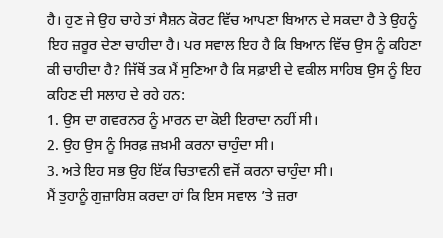ਹੈ। ਹੁਣ ਜੇ ਉਹ ਚਾਹੇ ਤਾਂ ਸੈਸ਼ਨ ਕੋਰਟ ਵਿੱਚ ਆਪਣਾ ਬਿਆਨ ਦੇ ਸਕਦਾ ਹੈ ਤੇ ਉਹਨੂੰ ਇਹ ਜ਼ਰੂਰ ਦੇਣਾ ਚਾਹੀਦਾ ਹੈ। ਪਰ ਸਵਾਲ ਇਹ ਹੈ ਕਿ ਬਿਆਨ ਵਿੱਚ ਉਸ ਨੂੰ ਕਹਿਣਾ ਕੀ ਚਾਹੀਦਾ ਹੈ? ਜਿੱਥੋਂ ਤਕ ਮੈਂ ਸੁਣਿਆ ਹੈ ਕਿ ਸਫ਼ਾਈ ਦੇ ਵਕੀਲ ਸਾਹਿਬ ਉਸ ਨੂੰ ਇਹ ਕਹਿਣ ਦੀ ਸਲਾਹ ਦੇ ਰਹੇ ਹਨ:
1. ਉਸ ਦਾ ਗਵਰਨਰ ਨੂੰ ਮਾਰਨ ਦਾ ਕੋਈ ਇਰਾਦਾ ਨਹੀਂ ਸੀ।
2. ਉਹ ਉਸ ਨੂੰ ਸਿਰਫ਼ ਜ਼ਖ਼ਮੀ ਕਰਨਾ ਚਾਹੁੰਦਾ ਸੀ।
3. ਅਤੇ ਇਹ ਸਭ ਉਹ ਇੱਕ ਚਿਤਾਵਨੀ ਵਜੋਂ ਕਰਨਾ ਚਾਹੁੰਦਾ ਸੀ।
ਮੈਂ ਤੁਹਾਨੂੰ ਗੁਜ਼ਾਰਿਸ਼ ਕਰਦਾ ਹਾਂ ਕਿ ਇਸ ਸਵਾਲ ’ਤੇ ਜ਼ਰਾ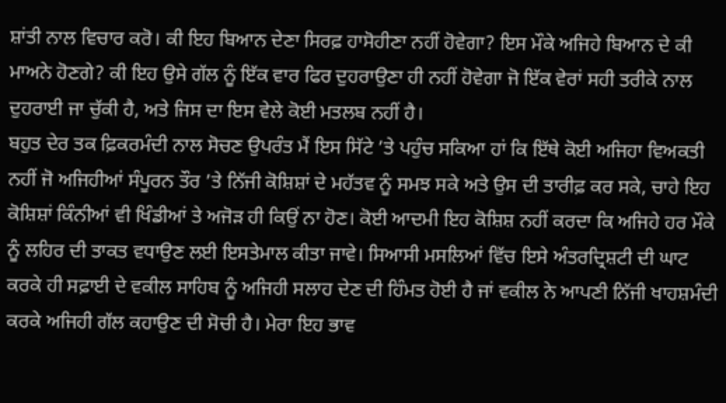ਸ਼ਾਂਤੀ ਨਾਲ ਵਿਚਾਰ ਕਰੋ। ਕੀ ਇਹ ਬਿਆਨ ਦੇਣਾ ਸਿਰਫ਼ ਹਾਸੋਹੀਣਾ ਨਹੀਂ ਹੋਵੇਗਾ? ਇਸ ਮੌਕੇ ਅਜਿਹੇ ਬਿਆਨ ਦੇ ਕੀ ਮਾਅਨੇ ਹੋਣਗੇ? ਕੀ ਇਹ ਉਸੇ ਗੱਲ ਨੂੰ ਇੱਕ ਵਾਰ ਫਿਰ ਦੁਹਰਾਉਣਾ ਹੀ ਨਹੀਂ ਹੋਵੇਗਾ ਜੋ ਇੱਕ ਵੇਰਾਂ ਸਹੀ ਤਰੀਕੇ ਨਾਲ ਦੁਹਰਾਈ ਜਾ ਚੁੱਕੀ ਹੈ, ਅਤੇ ਜਿਸ ਦਾ ਇਸ ਵੇਲੇ ਕੋਈ ਮਤਲਬ ਨਹੀਂ ਹੈ।
ਬਹੁਤ ਦੇਰ ਤਕ ਫ਼ਿਕਰਮੰਦੀ ਨਾਲ ਸੋਚਣ ਉਪਰੰਤ ਮੈਂ ਇਸ ਸਿੱਟੇ ’ਤੇ ਪਹੁੰਚ ਸਕਿਆ ਹਾਂ ਕਿ ਇੱਥੇ ਕੋਈ ਅਜਿਹਾ ਵਿਅਕਤੀ ਨਹੀਂ ਜੋ ਅਜਿਹੀਆਂ ਸੰਪੂਰਨ ਤੌਰ ’ਤੇ ਨਿੱਜੀ ਕੋਸ਼ਿਸ਼ਾਂ ਦੇ ਮਹੱਤਵ ਨੂੰ ਸਮਝ ਸਕੇ ਅਤੇ ਉਸ ਦੀ ਤਾਰੀਫ਼ ਕਰ ਸਕੇ, ਚਾਹੇ ਇਹ ਕੋਸ਼ਿਸ਼ਾਂ ਕਿੰਨੀਆਂ ਵੀ ਖਿੰਡੀਆਂ ਤੇ ਅਜੋੜ ਹੀ ਕਿਉਂ ਨਾ ਹੋਣ। ਕੋਈ ਆਦਮੀ ਇਹ ਕੋਸ਼ਿਸ਼ ਨਹੀਂ ਕਰਦਾ ਕਿ ਅਜਿਹੇ ਹਰ ਮੌਕੇ ਨੂੰ ਲਹਿਰ ਦੀ ਤਾਕਤ ਵਧਾਉਣ ਲਈ ਇਸਤੇਮਾਲ ਕੀਤਾ ਜਾਵੇ। ਸਿਆਸੀ ਮਸਲਿਆਂ ਵਿੱਚ ਇਸੇ ਅੰਤਰਦ੍ਰਿਸ਼ਟੀ ਦੀ ਘਾਟ ਕਰਕੇ ਹੀ ਸਫ਼ਾਈ ਦੇ ਵਕੀਲ ਸਾਹਿਬ ਨੂੰ ਅਜਿਹੀ ਸਲਾਹ ਦੇਣ ਦੀ ਹਿੰਮਤ ਹੋਈ ਹੈ ਜਾਂ ਵਕੀਲ ਨੇ ਆਪਣੀ ਨਿੱਜੀ ਖਾਹਸ਼ਮੰਦੀ ਕਰਕੇ ਅਜਿਹੀ ਗੱਲ ਕਹਾਉਣ ਦੀ ਸੋਚੀ ਹੈ। ਮੇਰਾ ਇਹ ਭਾਵ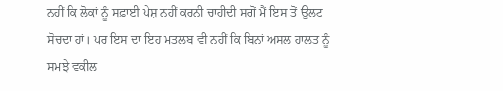ਨਹੀਂ ਕਿ ਲੋਕਾਂ ਨੂੰ ਸਫ਼ਾਈ ਪੇਸ਼ ਨਹੀਂ ਕਰਨੀ ਚਾਹੀਦੀ ਸਗੋਂ ਮੈਂ ਇਸ ਤੋਂ ਉਲਟ ਸੋਚਦਾ ਹਾਂ। ਪਰ ਇਸ ਦਾ ਇਹ ਮਤਲਬ ਵੀ ਨਹੀਂ ਕਿ ਬਿਨਾਂ ਅਸਲ ਹਾਲਤ ਨੂੰ ਸਮਝੇ ਵਕੀਲ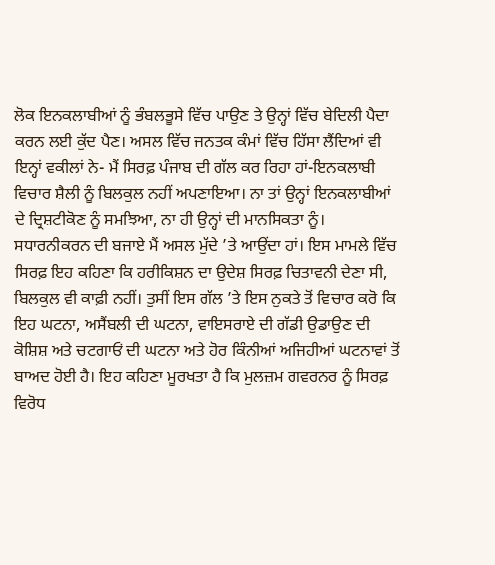ਲੋਕ ਇਨਕਲਾਬੀਆਂ ਨੂੰ ਭੰਬਲਭੂਸੇ ਵਿੱਚ ਪਾਉਣ ਤੇ ਉਨ੍ਹਾਂ ਵਿੱਚ ਬੇਦਿਲੀ ਪੈਦਾ ਕਰਨ ਲਈ ਕੁੱਦ ਪੈਣ। ਅਸਲ ਵਿੱਚ ਜਨਤਕ ਕੰਮਾਂ ਵਿੱਚ ਹਿੱਸਾ ਲੈਂਦਿਆਂ ਵੀ ਇਨ੍ਹਾਂ ਵਕੀਲਾਂ ਨੇ- ਮੈਂ ਸਿਰਫ਼ ਪੰਜਾਬ ਦੀ ਗੱਲ ਕਰ ਰਿਹਾ ਹਾਂ-ਇਨਕਲਾਬੀ ਵਿਚਾਰ ਸ਼ੈਲੀ ਨੂੰ ਬਿਲਕੁਲ ਨਹੀਂ ਅਪਣਾਇਆ। ਨਾ ਤਾਂ ਉਨ੍ਹਾਂ ਇਨਕਲਾਬੀਆਂ ਦੇ ਦ੍ਰਿਸ਼ਟੀਕੋਣ ਨੂੰ ਸਮਝਿਆ, ਨਾ ਹੀ ਉਨ੍ਹਾਂ ਦੀ ਮਾਨਸਿਕਤਾ ਨੂੰ।
ਸਧਾਰਨੀਕਰਨ ਦੀ ਬਜਾਏ ਮੈਂ ਅਸਲ ਮੁੱਦੇ ’ਤੇ ਆਉਂਦਾ ਹਾਂ। ਇਸ ਮਾਮਲੇ ਵਿੱਚ ਸਿਰਫ਼ ਇਹ ਕਹਿਣਾ ਕਿ ਹਰੀਕਿਸ਼ਨ ਦਾ ਉਦੇਸ਼ ਸਿਰਫ਼ ਚਿਤਾਵਨੀ ਦੇਣਾ ਸੀ, ਬਿਲਕੁਲ ਵੀ ਕਾਫ਼ੀ ਨਹੀਂ। ਤੁਸੀਂ ਇਸ ਗੱਲ ’ਤੇ ਇਸ ਨੁਕਤੇ ਤੋਂ ਵਿਚਾਰ ਕਰੋ ਕਿ ਇਹ ਘਟਨਾ, ਅਸੈਂਬਲੀ ਦੀ ਘਟਨਾ, ਵਾਇਸਰਾਏ ਦੀ ਗੱਡੀ ਉਡਾਉਣ ਦੀ ਕੋਸ਼ਿਸ਼ ਅਤੇ ਚਟਗਾਓਂ ਦੀ ਘਟਨਾ ਅਤੇ ਹੋਰ ਕਿੰਨੀਆਂ ਅਜਿਹੀਆਂ ਘਟਨਾਵਾਂ ਤੋਂ ਬਾਅਦ ਹੋਈ ਹੈ। ਇਹ ਕਹਿਣਾ ਮੂਰਖਤਾ ਹੈ ਕਿ ਮੁਲਜ਼ਮ ਗਵਰਨਰ ਨੂੰ ਸਿਰਫ਼ ਵਿਰੋਧ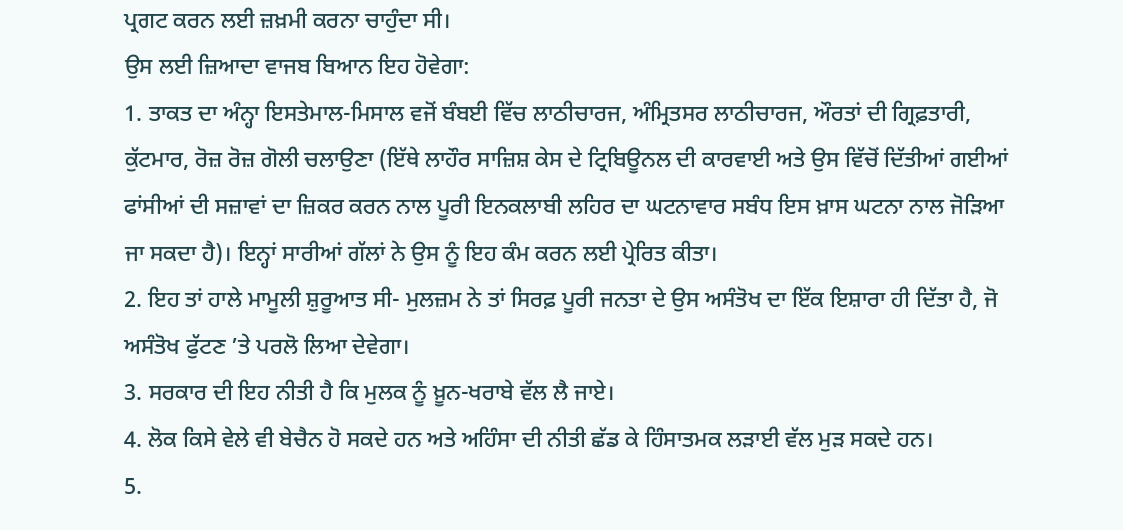ਪ੍ਰਗਟ ਕਰਨ ਲਈ ਜ਼ਖ਼ਮੀ ਕਰਨਾ ਚਾਹੁੰਦਾ ਸੀ।
ਉਸ ਲਈ ਜ਼ਿਆਦਾ ਵਾਜਬ ਬਿਆਨ ਇਹ ਹੋਵੇਗਾ:
1. ਤਾਕਤ ਦਾ ਅੰਨ੍ਹਾ ਇਸਤੇਮਾਲ-ਮਿਸਾਲ ਵਜੋਂ ਬੰਬਈ ਵਿੱਚ ਲਾਠੀਚਾਰਜ, ਅੰਮ੍ਰਿਤਸਰ ਲਾਠੀਚਾਰਜ, ਔਰਤਾਂ ਦੀ ਗ੍ਰਿਫ਼ਤਾਰੀ, ਕੁੱਟਮਾਰ, ਰੋਜ਼ ਰੋਜ਼ ਗੋਲੀ ਚਲਾਉਣਾ (ਇੱਥੇ ਲਾਹੌਰ ਸਾਜ਼ਿਸ਼ ਕੇਸ ਦੇ ਟ੍ਰਿਬਿਊਨਲ ਦੀ ਕਾਰਵਾਈ ਅਤੇ ਉਸ ਵਿੱਚੋਂ ਦਿੱਤੀਆਂ ਗਈਆਂ ਫਾਂਸੀਆਂ ਦੀ ਸਜ਼ਾਵਾਂ ਦਾ ਜ਼ਿਕਰ ਕਰਨ ਨਾਲ ਪੂਰੀ ਇਨਕਲਾਬੀ ਲਹਿਰ ਦਾ ਘਟਨਾਵਾਰ ਸਬੰਧ ਇਸ ਖ਼ਾਸ ਘਟਨਾ ਨਾਲ ਜੋੜਿਆ ਜਾ ਸਕਦਾ ਹੈ)। ਇਨ੍ਹਾਂ ਸਾਰੀਆਂ ਗੱਲਾਂ ਨੇ ਉਸ ਨੂੰ ਇਹ ਕੰਮ ਕਰਨ ਲਈ ਪ੍ਰੇਰਿਤ ਕੀਤਾ।
2. ਇਹ ਤਾਂ ਹਾਲੇ ਮਾਮੂਲੀ ਸ਼ੁਰੂਆਤ ਸੀ- ਮੁਲਜ਼ਮ ਨੇ ਤਾਂ ਸਿਰਫ਼ ਪੂਰੀ ਜਨਤਾ ਦੇ ਉਸ ਅਸੰਤੋਖ ਦਾ ਇੱਕ ਇਸ਼ਾਰਾ ਹੀ ਦਿੱਤਾ ਹੈ, ਜੋ ਅਸੰਤੋਖ ਫੁੱਟਣ ’ਤੇ ਪਰਲੋ ਲਿਆ ਦੇਵੇਗਾ।
3. ਸਰਕਾਰ ਦੀ ਇਹ ਨੀਤੀ ਹੈ ਕਿ ਮੁਲਕ ਨੂੰ ਖ਼ੂਨ-ਖਰਾਬੇ ਵੱਲ ਲੈ ਜਾਏ।
4. ਲੋਕ ਕਿਸੇ ਵੇਲੇ ਵੀ ਬੇਚੈਨ ਹੋ ਸਕਦੇ ਹਨ ਅਤੇ ਅਹਿੰਸਾ ਦੀ ਨੀਤੀ ਛੱਡ ਕੇ ਹਿੰਸਾਤਮਕ ਲੜਾਈ ਵੱਲ ਮੁੜ ਸਕਦੇ ਹਨ।
5.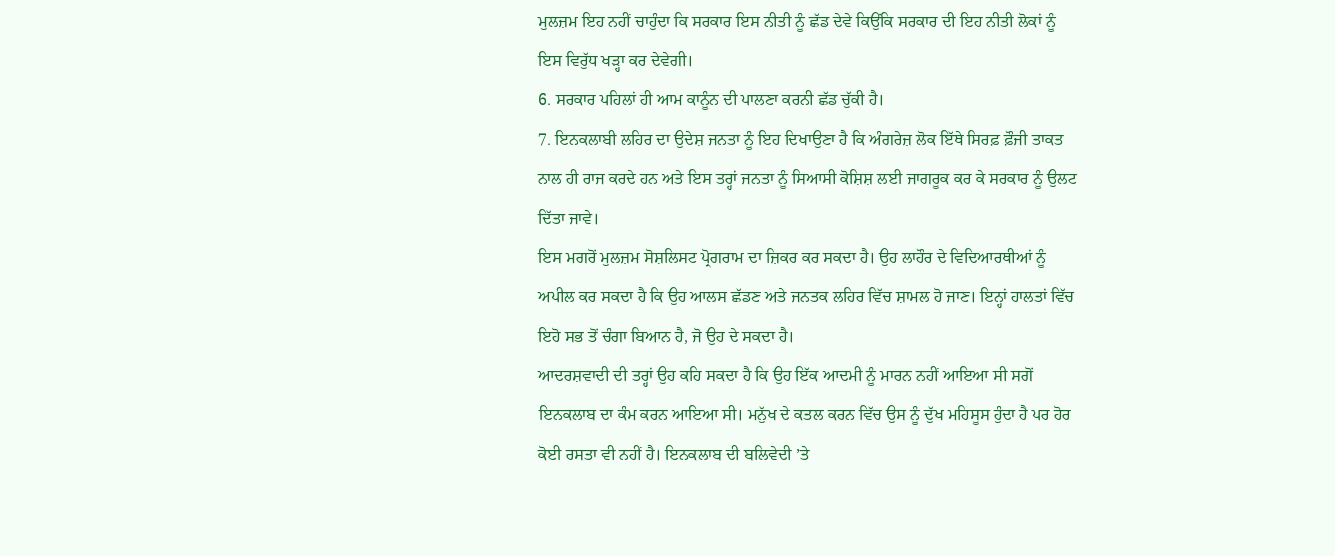ਮੁਲਜ਼ਮ ਇਹ ਨਹੀਂ ਚਾਹੁੰਦਾ ਕਿ ਸਰਕਾਰ ਇਸ ਨੀਤੀ ਨੂੰ ਛੱਡ ਦੇਵੇ ਕਿਉਂਕਿ ਸਰਕਾਰ ਦੀ ਇਹ ਨੀਤੀ ਲੋਕਾਂ ਨੂੰ ਇਸ ਵਿਰੁੱਧ ਖੜ੍ਹਾ ਕਰ ਦੇਵੇਗੀ।
6. ਸਰਕਾਰ ਪਹਿਲਾਂ ਹੀ ਆਮ ਕਾਨੂੰਨ ਦੀ ਪਾਲਣਾ ਕਰਨੀ ਛੱਡ ਚੁੱਕੀ ਹੈ।
7. ਇਨਕਲਾਬੀ ਲਹਿਰ ਦਾ ਉਦੇਸ਼ ਜਨਤਾ ਨੂੰ ਇਹ ਦਿਖਾਉਣਾ ਹੈ ਕਿ ਅੰਗਰੇਜ਼ ਲੋਕ ਇੱਥੇ ਸਿਰਫ਼ ਫ਼ੌਜੀ ਤਾਕਤ ਨਾਲ ਹੀ ਰਾਜ ਕਰਦੇ ਹਨ ਅਤੇ ਇਸ ਤਰ੍ਹਾਂ ਜਨਤਾ ਨੂੰ ਸਿਆਸੀ ਕੋਸ਼ਿਸ਼ ਲਈ ਜਾਗਰੂਕ ਕਰ ਕੇ ਸਰਕਾਰ ਨੂੰ ਉਲਟ ਦਿੱਤਾ ਜਾਵੇ।
ਇਸ ਮਗਰੋਂ ਮੁਲਜ਼ਮ ਸੋਸ਼ਲਿਸਟ ਪ੍ਰੋਗਰਾਮ ਦਾ ਜ਼ਿਕਰ ਕਰ ਸਕਦਾ ਹੈ। ਉਹ ਲਾਹੌਰ ਦੇ ਵਿਦਿਆਰਥੀਆਂ ਨੂੰ ਅਪੀਲ ਕਰ ਸਕਦਾ ਹੈ ਕਿ ਉਹ ਆਲਸ ਛੱਡਣ ਅਤੇ ਜਨਤਕ ਲਹਿਰ ਵਿੱਚ ਸ਼ਾਮਲ ਹੋ ਜਾਣ। ਇਨ੍ਹਾਂ ਹਾਲਤਾਂ ਵਿੱਚ ਇਹੋ ਸਭ ਤੋਂ ਚੰਗਾ ਬਿਆਨ ਹੈ, ਜੋ ਉਹ ਦੇ ਸਕਦਾ ਹੈ।
ਆਦਰਸ਼ਵਾਦੀ ਦੀ ਤਰ੍ਹਾਂ ਉਹ ਕਹਿ ਸਕਦਾ ਹੈ ਕਿ ਉਹ ਇੱਕ ਆਦਮੀ ਨੂੰ ਮਾਰਨ ਨਹੀਂ ਆਇਆ ਸੀ ਸਗੋਂ ਇਨਕਲਾਬ ਦਾ ਕੰਮ ਕਰਨ ਆਇਆ ਸੀ। ਮਨੁੱਖ ਦੇ ਕਤਲ ਕਰਨ ਵਿੱਚ ਉਸ ਨੂੰ ਦੁੱਖ ਮਹਿਸੂਸ ਹੁੰਦਾ ਹੈ ਪਰ ਹੋਰ ਕੋਈ ਰਸਤਾ ਵੀ ਨਹੀਂ ਹੈ। ਇਨਕਲਾਬ ਦੀ ਬਲਿਵੇਦੀ ’ਤੇ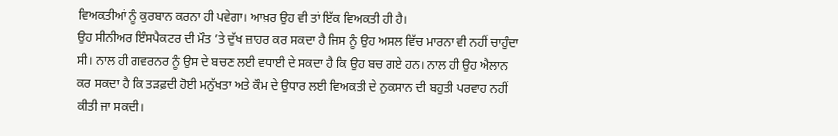ਵਿਅਕਤੀਆਂ ਨੂੰ ਕੁਰਬਾਨ ਕਰਨਾ ਹੀ ਪਵੇਗਾ। ਆਖ਼ਰ ਉਹ ਵੀ ਤਾਂ ਇੱਕ ਵਿਅਕਤੀ ਹੀ ਹੈ।
ਉਹ ਸੀਨੀਅਰ ਇੰਸਪੈਕਟਰ ਦੀ ਮੌਤ ’ਤੇ ਦੁੱਖ ਜ਼ਾਹਰ ਕਰ ਸਕਦਾ ਹੈ ਜਿਸ ਨੂੰ ਉਹ ਅਸਲ ਵਿੱਚ ਮਾਰਨਾ ਵੀ ਨਹੀਂ ਚਾਹੁੰਦਾ ਸੀ। ਨਾਲ ਹੀ ਗਵਰਨਰ ਨੂੰ ਉਸ ਦੇ ਬਚਣ ਲਈ ਵਧਾਈ ਦੇ ਸਕਦਾ ਹੈ ਕਿ ਉਹ ਬਚ ਗਏ ਹਨ। ਨਾਲ ਹੀ ਉਹ ਐਲਾਨ ਕਰ ਸਕਦਾ ਹੈ ਕਿ ਤੜਫ਼ਦੀ ਹੋਈ ਮਨੁੱਖਤਾ ਅਤੇ ਕੌਮ ਦੇ ਉਧਾਰ ਲਈ ਵਿਅਕਤੀ ਦੇ ਨੁਕਸਾਨ ਦੀ ਬਹੁਤੀ ਪਰਵਾਹ ਨਹੀਂ ਕੀਤੀ ਜਾ ਸਕਦੀ।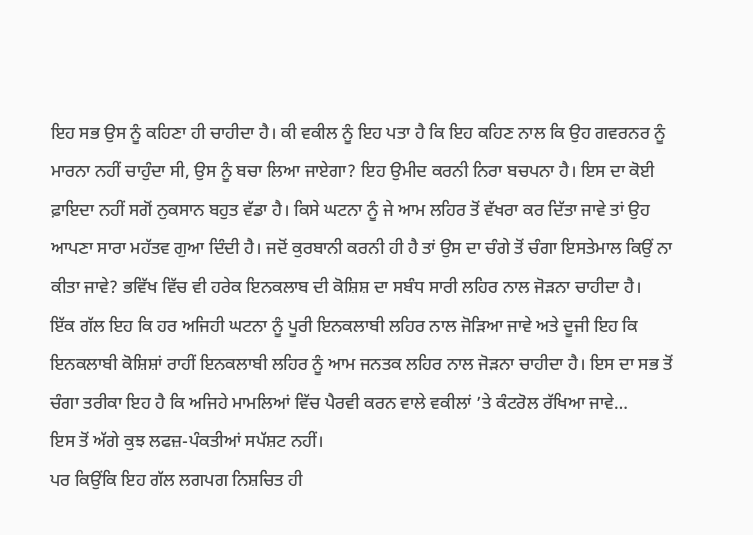ਇਹ ਸਭ ਉਸ ਨੂੰ ਕਹਿਣਾ ਹੀ ਚਾਹੀਦਾ ਹੈ। ਕੀ ਵਕੀਲ ਨੂੰ ਇਹ ਪਤਾ ਹੈ ਕਿ ਇਹ ਕਹਿਣ ਨਾਲ ਕਿ ਉਹ ਗਵਰਨਰ ਨੂੰ ਮਾਰਨਾ ਨਹੀਂ ਚਾਹੁੰਦਾ ਸੀ, ਉਸ ਨੂੰ ਬਚਾ ਲਿਆ ਜਾਏਗਾ? ਇਹ ਉਮੀਦ ਕਰਨੀ ਨਿਰਾ ਬਚਪਨਾ ਹੈ। ਇਸ ਦਾ ਕੋਈ ਫ਼ਾਇਦਾ ਨਹੀਂ ਸਗੋਂ ਨੁਕਸਾਨ ਬਹੁਤ ਵੱਡਾ ਹੈ। ਕਿਸੇ ਘਟਨਾ ਨੂੰ ਜੇ ਆਮ ਲਹਿਰ ਤੋਂ ਵੱਖਰਾ ਕਰ ਦਿੱਤਾ ਜਾਵੇ ਤਾਂ ਉਹ ਆਪਣਾ ਸਾਰਾ ਮਹੱਤਵ ਗੁਆ ਦਿੰਦੀ ਹੈ। ਜਦੋਂ ਕੁਰਬਾਨੀ ਕਰਨੀ ਹੀ ਹੈ ਤਾਂ ਉਸ ਦਾ ਚੰਗੇ ਤੋਂ ਚੰਗਾ ਇਸਤੇਮਾਲ ਕਿਉਂ ਨਾ ਕੀਤਾ ਜਾਵੇ? ਭਵਿੱਖ ਵਿੱਚ ਵੀ ਹਰੇਕ ਇਨਕਲਾਬ ਦੀ ਕੋਸ਼ਿਸ਼ ਦਾ ਸਬੰਧ ਸਾਰੀ ਲਹਿਰ ਨਾਲ ਜੋੜਨਾ ਚਾਹੀਦਾ ਹੈ।
ਇੱਕ ਗੱਲ ਇਹ ਕਿ ਹਰ ਅਜਿਹੀ ਘਟਨਾ ਨੂੰ ਪੂਰੀ ਇਨਕਲਾਬੀ ਲਹਿਰ ਨਾਲ ਜੋੜਿਆ ਜਾਵੇ ਅਤੇ ਦੂਜੀ ਇਹ ਕਿ ਇਨਕਲਾਬੀ ਕੋਸ਼ਿਸ਼ਾਂ ਰਾਹੀਂ ਇਨਕਲਾਬੀ ਲਹਿਰ ਨੂੰ ਆਮ ਜਨਤਕ ਲਹਿਰ ਨਾਲ ਜੋੜਨਾ ਚਾਹੀਦਾ ਹੈ। ਇਸ ਦਾ ਸਭ ਤੋਂ ਚੰਗਾ ਤਰੀਕਾ ਇਹ ਹੈ ਕਿ ਅਜਿਹੇ ਮਾਮਲਿਆਂ ਵਿੱਚ ਪੈਰਵੀ ਕਰਨ ਵਾਲੇ ਵਕੀਲਾਂ ’ਤੇ ਕੰਟਰੋਲ ਰੱਖਿਆ ਜਾਵੇ…
ਇਸ ਤੋਂ ਅੱਗੇ ਕੁਝ ਲਫਜ਼-ਪੰਕਤੀਆਂ ਸਪੱਸ਼ਟ ਨਹੀਂ।
ਪਰ ਕਿਉਂਕਿ ਇਹ ਗੱਲ ਲਗਪਗ ਨਿਸ਼ਚਿਤ ਹੀ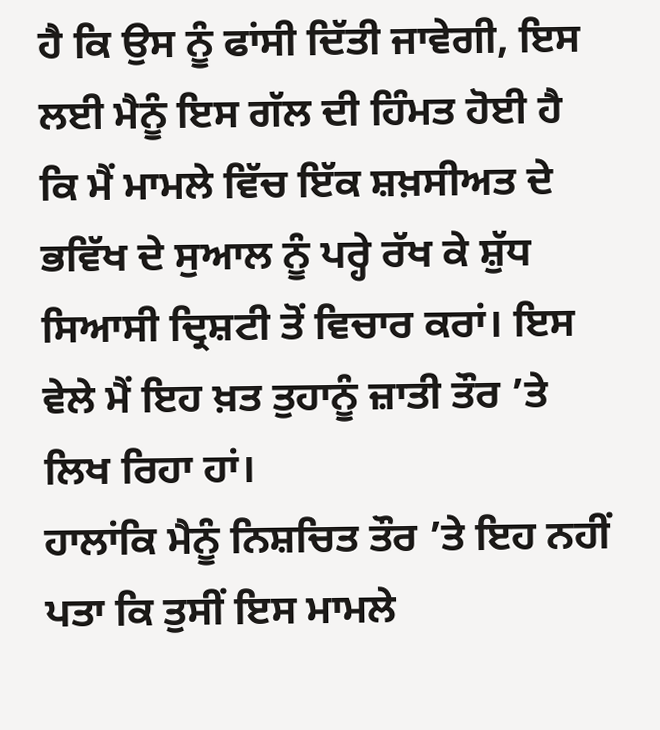ਹੈ ਕਿ ਉਸ ਨੂੰ ਫਾਂਸੀ ਦਿੱਤੀ ਜਾਵੇਗੀ, ਇਸ ਲਈ ਮੈਨੂੰ ਇਸ ਗੱਲ ਦੀ ਹਿੰਮਤ ਹੋਈ ਹੈ ਕਿ ਮੈਂ ਮਾਮਲੇ ਵਿੱਚ ਇੱਕ ਸ਼ਖ਼ਸੀਅਤ ਦੇ ਭਵਿੱਖ ਦੇ ਸੁਆਲ ਨੂੰ ਪਰ੍ਹੇ ਰੱਖ ਕੇ ਸ਼ੁੱਧ ਸਿਆਸੀ ਦ੍ਰਿਸ਼ਟੀ ਤੋਂ ਵਿਚਾਰ ਕਰਾਂ। ਇਸ ਵੇਲੇ ਮੈਂ ਇਹ ਖ਼ਤ ਤੁਹਾਨੂੰ ਜ਼ਾਤੀ ਤੌਰ ’ਤੇ ਲਿਖ ਰਿਹਾ ਹਾਂ।
ਹਾਲਾਂਕਿ ਮੈਨੂੰ ਨਿਸ਼ਚਿਤ ਤੌਰ ’ਤੇ ਇਹ ਨਹੀਂ ਪਤਾ ਕਿ ਤੁਸੀਂ ਇਸ ਮਾਮਲੇ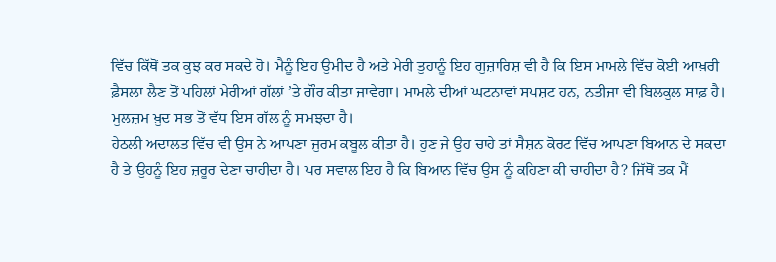ਵਿੱਚ ਕਿੱਥੋਂ ਤਕ ਕੁਝ ਕਰ ਸਕਦੇ ਹੋ। ਮੈਨੂੰ ਇਹ ਉਮੀਦ ਹੈ ਅਤੇ ਮੇਰੀ ਤੁਹਾਨੂੰ ਇਹ ਗੁਜ਼ਾਰਿਸ਼ ਵੀ ਹੈ ਕਿ ਇਸ ਮਾਮਲੇ ਵਿੱਚ ਕੋਈ ਆਖ਼ਰੀ ਫ਼ੈਸਲਾ ਲੈਣ ਤੋਂ ਪਹਿਲਾਂ ਮੇਰੀਆਂ ਗੱਲਾਂ ’ਤੇ ਗੌਰ ਕੀਤਾ ਜਾਵੇਗਾ। ਮਾਮਲੇ ਦੀਆਂ ਘਟਨਾਵਾਂ ਸਪਸ਼ਟ ਹਨ, ਨਤੀਜਾ ਵੀ ਬਿਲਕੁਲ ਸਾਫ਼ ਹੈ। ਮੁਲਜ਼ਮ ਖ਼ੁਦ ਸਭ ਤੋਂ ਵੱਧ ਇਸ ਗੱਲ ਨੂੰ ਸਮਝਦਾ ਹੈ।
ਹੇਠਲੀ ਅਦਾਲਤ ਵਿੱਚ ਵੀ ਉਸ ਨੇ ਆਪਣਾ ਜੁਰਮ ਕਬੂਲ ਕੀਤਾ ਹੈ। ਹੁਣ ਜੇ ਉਹ ਚਾਹੇ ਤਾਂ ਸੈਸ਼ਨ ਕੋਰਟ ਵਿੱਚ ਆਪਣਾ ਬਿਆਨ ਦੇ ਸਕਦਾ ਹੈ ਤੇ ਉਹਨੂੰ ਇਹ ਜ਼ਰੂਰ ਦੇਣਾ ਚਾਹੀਦਾ ਹੈ। ਪਰ ਸਵਾਲ ਇਹ ਹੈ ਕਿ ਬਿਆਨ ਵਿੱਚ ਉਸ ਨੂੰ ਕਹਿਣਾ ਕੀ ਚਾਹੀਦਾ ਹੈ? ਜਿੱਥੋਂ ਤਕ ਮੈਂ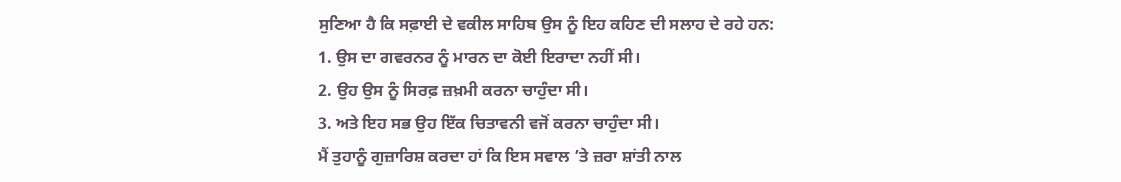ਸੁਣਿਆ ਹੈ ਕਿ ਸਫ਼ਾਈ ਦੇ ਵਕੀਲ ਸਾਹਿਬ ਉਸ ਨੂੰ ਇਹ ਕਹਿਣ ਦੀ ਸਲਾਹ ਦੇ ਰਹੇ ਹਨ:
1. ਉਸ ਦਾ ਗਵਰਨਰ ਨੂੰ ਮਾਰਨ ਦਾ ਕੋਈ ਇਰਾਦਾ ਨਹੀਂ ਸੀ।
2. ਉਹ ਉਸ ਨੂੰ ਸਿਰਫ਼ ਜ਼ਖ਼ਮੀ ਕਰਨਾ ਚਾਹੁੰਦਾ ਸੀ।
3. ਅਤੇ ਇਹ ਸਭ ਉਹ ਇੱਕ ਚਿਤਾਵਨੀ ਵਜੋਂ ਕਰਨਾ ਚਾਹੁੰਦਾ ਸੀ।
ਮੈਂ ਤੁਹਾਨੂੰ ਗੁਜ਼ਾਰਿਸ਼ ਕਰਦਾ ਹਾਂ ਕਿ ਇਸ ਸਵਾਲ ’ਤੇ ਜ਼ਰਾ ਸ਼ਾਂਤੀ ਨਾਲ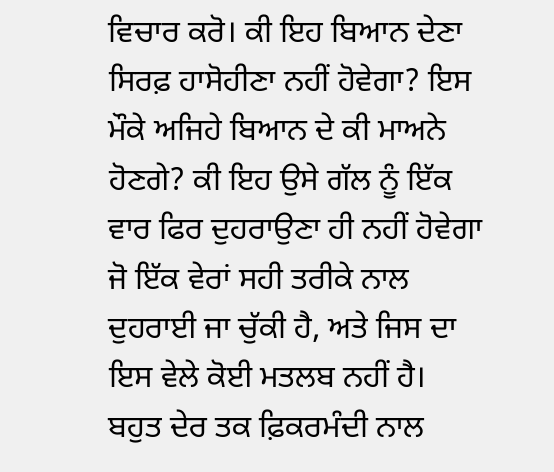ਵਿਚਾਰ ਕਰੋ। ਕੀ ਇਹ ਬਿਆਨ ਦੇਣਾ ਸਿਰਫ਼ ਹਾਸੋਹੀਣਾ ਨਹੀਂ ਹੋਵੇਗਾ? ਇਸ ਮੌਕੇ ਅਜਿਹੇ ਬਿਆਨ ਦੇ ਕੀ ਮਾਅਨੇ ਹੋਣਗੇ? ਕੀ ਇਹ ਉਸੇ ਗੱਲ ਨੂੰ ਇੱਕ ਵਾਰ ਫਿਰ ਦੁਹਰਾਉਣਾ ਹੀ ਨਹੀਂ ਹੋਵੇਗਾ ਜੋ ਇੱਕ ਵੇਰਾਂ ਸਹੀ ਤਰੀਕੇ ਨਾਲ ਦੁਹਰਾਈ ਜਾ ਚੁੱਕੀ ਹੈ, ਅਤੇ ਜਿਸ ਦਾ ਇਸ ਵੇਲੇ ਕੋਈ ਮਤਲਬ ਨਹੀਂ ਹੈ।
ਬਹੁਤ ਦੇਰ ਤਕ ਫ਼ਿਕਰਮੰਦੀ ਨਾਲ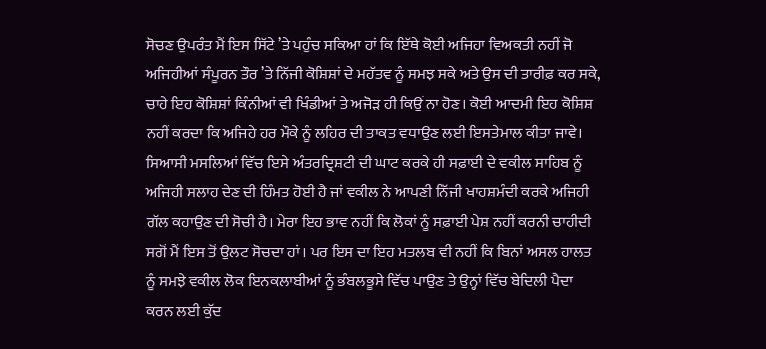ਸੋਚਣ ਉਪਰੰਤ ਮੈਂ ਇਸ ਸਿੱਟੇ ’ਤੇ ਪਹੁੰਚ ਸਕਿਆ ਹਾਂ ਕਿ ਇੱਥੇ ਕੋਈ ਅਜਿਹਾ ਵਿਅਕਤੀ ਨਹੀਂ ਜੋ ਅਜਿਹੀਆਂ ਸੰਪੂਰਨ ਤੌਰ ’ਤੇ ਨਿੱਜੀ ਕੋਸ਼ਿਸ਼ਾਂ ਦੇ ਮਹੱਤਵ ਨੂੰ ਸਮਝ ਸਕੇ ਅਤੇ ਉਸ ਦੀ ਤਾਰੀਫ਼ ਕਰ ਸਕੇ, ਚਾਹੇ ਇਹ ਕੋਸ਼ਿਸ਼ਾਂ ਕਿੰਨੀਆਂ ਵੀ ਖਿੰਡੀਆਂ ਤੇ ਅਜੋੜ ਹੀ ਕਿਉਂ ਨਾ ਹੋਣ। ਕੋਈ ਆਦਮੀ ਇਹ ਕੋਸ਼ਿਸ਼ ਨਹੀਂ ਕਰਦਾ ਕਿ ਅਜਿਹੇ ਹਰ ਮੌਕੇ ਨੂੰ ਲਹਿਰ ਦੀ ਤਾਕਤ ਵਧਾਉਣ ਲਈ ਇਸਤੇਮਾਲ ਕੀਤਾ ਜਾਵੇ। ਸਿਆਸੀ ਮਸਲਿਆਂ ਵਿੱਚ ਇਸੇ ਅੰਤਰਦ੍ਰਿਸ਼ਟੀ ਦੀ ਘਾਟ ਕਰਕੇ ਹੀ ਸਫ਼ਾਈ ਦੇ ਵਕੀਲ ਸਾਹਿਬ ਨੂੰ ਅਜਿਹੀ ਸਲਾਹ ਦੇਣ ਦੀ ਹਿੰਮਤ ਹੋਈ ਹੈ ਜਾਂ ਵਕੀਲ ਨੇ ਆਪਣੀ ਨਿੱਜੀ ਖਾਹਸ਼ਮੰਦੀ ਕਰਕੇ ਅਜਿਹੀ ਗੱਲ ਕਹਾਉਣ ਦੀ ਸੋਚੀ ਹੈ। ਮੇਰਾ ਇਹ ਭਾਵ ਨਹੀਂ ਕਿ ਲੋਕਾਂ ਨੂੰ ਸਫ਼ਾਈ ਪੇਸ਼ ਨਹੀਂ ਕਰਨੀ ਚਾਹੀਦੀ ਸਗੋਂ ਮੈਂ ਇਸ ਤੋਂ ਉਲਟ ਸੋਚਦਾ ਹਾਂ। ਪਰ ਇਸ ਦਾ ਇਹ ਮਤਲਬ ਵੀ ਨਹੀਂ ਕਿ ਬਿਨਾਂ ਅਸਲ ਹਾਲਤ ਨੂੰ ਸਮਝੇ ਵਕੀਲ ਲੋਕ ਇਨਕਲਾਬੀਆਂ ਨੂੰ ਭੰਬਲਭੂਸੇ ਵਿੱਚ ਪਾਉਣ ਤੇ ਉਨ੍ਹਾਂ ਵਿੱਚ ਬੇਦਿਲੀ ਪੈਦਾ ਕਰਨ ਲਈ ਕੁੱਦ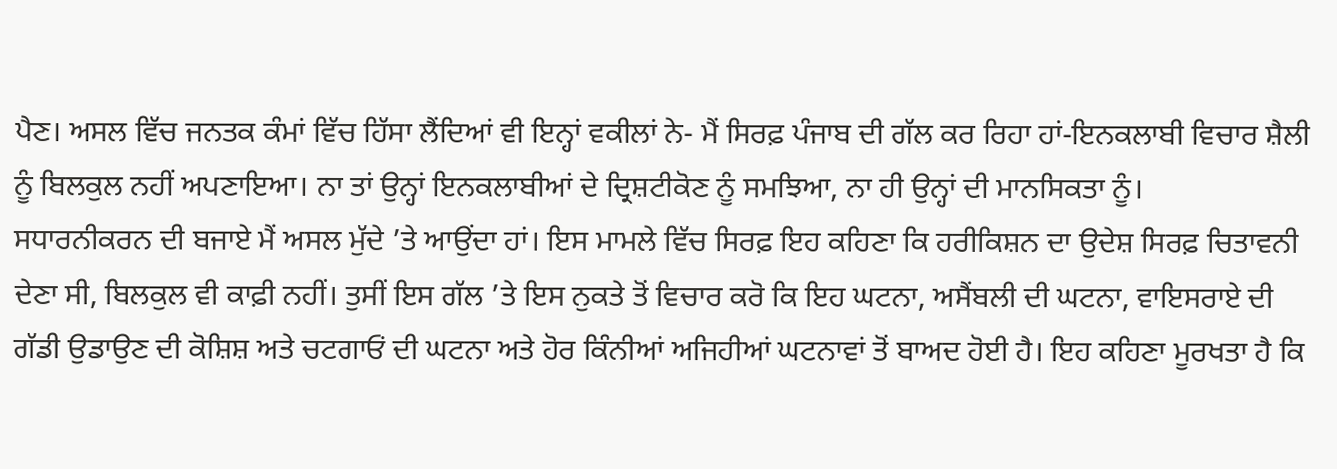ਪੈਣ। ਅਸਲ ਵਿੱਚ ਜਨਤਕ ਕੰਮਾਂ ਵਿੱਚ ਹਿੱਸਾ ਲੈਂਦਿਆਂ ਵੀ ਇਨ੍ਹਾਂ ਵਕੀਲਾਂ ਨੇ- ਮੈਂ ਸਿਰਫ਼ ਪੰਜਾਬ ਦੀ ਗੱਲ ਕਰ ਰਿਹਾ ਹਾਂ-ਇਨਕਲਾਬੀ ਵਿਚਾਰ ਸ਼ੈਲੀ ਨੂੰ ਬਿਲਕੁਲ ਨਹੀਂ ਅਪਣਾਇਆ। ਨਾ ਤਾਂ ਉਨ੍ਹਾਂ ਇਨਕਲਾਬੀਆਂ ਦੇ ਦ੍ਰਿਸ਼ਟੀਕੋਣ ਨੂੰ ਸਮਝਿਆ, ਨਾ ਹੀ ਉਨ੍ਹਾਂ ਦੀ ਮਾਨਸਿਕਤਾ ਨੂੰ।
ਸਧਾਰਨੀਕਰਨ ਦੀ ਬਜਾਏ ਮੈਂ ਅਸਲ ਮੁੱਦੇ ’ਤੇ ਆਉਂਦਾ ਹਾਂ। ਇਸ ਮਾਮਲੇ ਵਿੱਚ ਸਿਰਫ਼ ਇਹ ਕਹਿਣਾ ਕਿ ਹਰੀਕਿਸ਼ਨ ਦਾ ਉਦੇਸ਼ ਸਿਰਫ਼ ਚਿਤਾਵਨੀ ਦੇਣਾ ਸੀ, ਬਿਲਕੁਲ ਵੀ ਕਾਫ਼ੀ ਨਹੀਂ। ਤੁਸੀਂ ਇਸ ਗੱਲ ’ਤੇ ਇਸ ਨੁਕਤੇ ਤੋਂ ਵਿਚਾਰ ਕਰੋ ਕਿ ਇਹ ਘਟਨਾ, ਅਸੈਂਬਲੀ ਦੀ ਘਟਨਾ, ਵਾਇਸਰਾਏ ਦੀ ਗੱਡੀ ਉਡਾਉਣ ਦੀ ਕੋਸ਼ਿਸ਼ ਅਤੇ ਚਟਗਾਓਂ ਦੀ ਘਟਨਾ ਅਤੇ ਹੋਰ ਕਿੰਨੀਆਂ ਅਜਿਹੀਆਂ ਘਟਨਾਵਾਂ ਤੋਂ ਬਾਅਦ ਹੋਈ ਹੈ। ਇਹ ਕਹਿਣਾ ਮੂਰਖਤਾ ਹੈ ਕਿ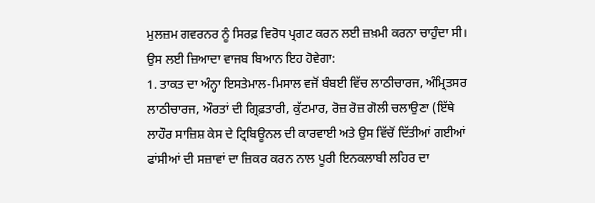ਮੁਲਜ਼ਮ ਗਵਰਨਰ ਨੂੰ ਸਿਰਫ਼ ਵਿਰੋਧ ਪ੍ਰਗਟ ਕਰਨ ਲਈ ਜ਼ਖ਼ਮੀ ਕਰਨਾ ਚਾਹੁੰਦਾ ਸੀ।
ਉਸ ਲਈ ਜ਼ਿਆਦਾ ਵਾਜਬ ਬਿਆਨ ਇਹ ਹੋਵੇਗਾ:
1. ਤਾਕਤ ਦਾ ਅੰਨ੍ਹਾ ਇਸਤੇਮਾਲ-ਮਿਸਾਲ ਵਜੋਂ ਬੰਬਈ ਵਿੱਚ ਲਾਠੀਚਾਰਜ, ਅੰਮ੍ਰਿਤਸਰ ਲਾਠੀਚਾਰਜ, ਔਰਤਾਂ ਦੀ ਗ੍ਰਿਫ਼ਤਾਰੀ, ਕੁੱਟਮਾਰ, ਰੋਜ਼ ਰੋਜ਼ ਗੋਲੀ ਚਲਾਉਣਾ (ਇੱਥੇ ਲਾਹੌਰ ਸਾਜ਼ਿਸ਼ ਕੇਸ ਦੇ ਟ੍ਰਿਬਿਊਨਲ ਦੀ ਕਾਰਵਾਈ ਅਤੇ ਉਸ ਵਿੱਚੋਂ ਦਿੱਤੀਆਂ ਗਈਆਂ ਫਾਂਸੀਆਂ ਦੀ ਸਜ਼ਾਵਾਂ ਦਾ ਜ਼ਿਕਰ ਕਰਨ ਨਾਲ ਪੂਰੀ ਇਨਕਲਾਬੀ ਲਹਿਰ ਦਾ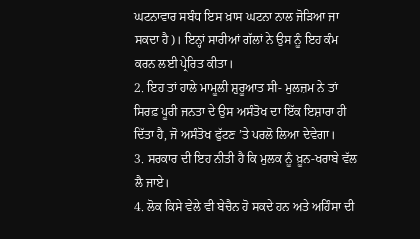ਘਟਨਾਵਾਰ ਸਬੰਧ ਇਸ ਖ਼ਾਸ ਘਟਨਾ ਨਾਲ ਜੋੜਿਆ ਜਾ ਸਕਦਾ ਹੈ)। ਇਨ੍ਹਾਂ ਸਾਰੀਆਂ ਗੱਲਾਂ ਨੇ ਉਸ ਨੂੰ ਇਹ ਕੰਮ ਕਰਨ ਲਈ ਪ੍ਰੇਰਿਤ ਕੀਤਾ।
2. ਇਹ ਤਾਂ ਹਾਲੇ ਮਾਮੂਲੀ ਸ਼ੁਰੂਆਤ ਸੀ- ਮੁਲਜ਼ਮ ਨੇ ਤਾਂ ਸਿਰਫ਼ ਪੂਰੀ ਜਨਤਾ ਦੇ ਉਸ ਅਸੰਤੋਖ ਦਾ ਇੱਕ ਇਸ਼ਾਰਾ ਹੀ ਦਿੱਤਾ ਹੈ, ਜੋ ਅਸੰਤੋਖ ਫੁੱਟਣ ’ਤੇ ਪਰਲੋ ਲਿਆ ਦੇਵੇਗਾ।
3. ਸਰਕਾਰ ਦੀ ਇਹ ਨੀਤੀ ਹੈ ਕਿ ਮੁਲਕ ਨੂੰ ਖ਼ੂਨ-ਖਰਾਬੇ ਵੱਲ ਲੈ ਜਾਏ।
4. ਲੋਕ ਕਿਸੇ ਵੇਲੇ ਵੀ ਬੇਚੈਨ ਹੋ ਸਕਦੇ ਹਨ ਅਤੇ ਅਹਿੰਸਾ ਦੀ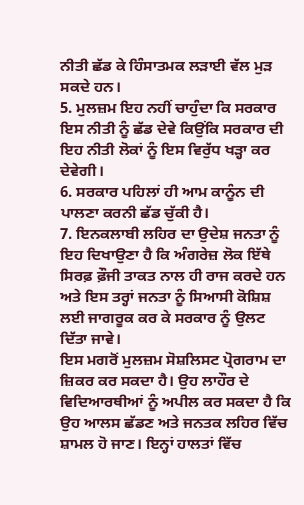ਨੀਤੀ ਛੱਡ ਕੇ ਹਿੰਸਾਤਮਕ ਲੜਾਈ ਵੱਲ ਮੁੜ ਸਕਦੇ ਹਨ।
5. ਮੁਲਜ਼ਮ ਇਹ ਨਹੀਂ ਚਾਹੁੰਦਾ ਕਿ ਸਰਕਾਰ ਇਸ ਨੀਤੀ ਨੂੰ ਛੱਡ ਦੇਵੇ ਕਿਉਂਕਿ ਸਰਕਾਰ ਦੀ ਇਹ ਨੀਤੀ ਲੋਕਾਂ ਨੂੰ ਇਸ ਵਿਰੁੱਧ ਖੜ੍ਹਾ ਕਰ ਦੇਵੇਗੀ।
6. ਸਰਕਾਰ ਪਹਿਲਾਂ ਹੀ ਆਮ ਕਾਨੂੰਨ ਦੀ ਪਾਲਣਾ ਕਰਨੀ ਛੱਡ ਚੁੱਕੀ ਹੈ।
7. ਇਨਕਲਾਬੀ ਲਹਿਰ ਦਾ ਉਦੇਸ਼ ਜਨਤਾ ਨੂੰ ਇਹ ਦਿਖਾਉਣਾ ਹੈ ਕਿ ਅੰਗਰੇਜ਼ ਲੋਕ ਇੱਥੇ ਸਿਰਫ਼ ਫ਼ੌਜੀ ਤਾਕਤ ਨਾਲ ਹੀ ਰਾਜ ਕਰਦੇ ਹਨ ਅਤੇ ਇਸ ਤਰ੍ਹਾਂ ਜਨਤਾ ਨੂੰ ਸਿਆਸੀ ਕੋਸ਼ਿਸ਼ ਲਈ ਜਾਗਰੂਕ ਕਰ ਕੇ ਸਰਕਾਰ ਨੂੰ ਉਲਟ ਦਿੱਤਾ ਜਾਵੇ।
ਇਸ ਮਗਰੋਂ ਮੁਲਜ਼ਮ ਸੋਸ਼ਲਿਸਟ ਪ੍ਰੋਗਰਾਮ ਦਾ ਜ਼ਿਕਰ ਕਰ ਸਕਦਾ ਹੈ। ਉਹ ਲਾਹੌਰ ਦੇ ਵਿਦਿਆਰਥੀਆਂ ਨੂੰ ਅਪੀਲ ਕਰ ਸਕਦਾ ਹੈ ਕਿ ਉਹ ਆਲਸ ਛੱਡਣ ਅਤੇ ਜਨਤਕ ਲਹਿਰ ਵਿੱਚ ਸ਼ਾਮਲ ਹੋ ਜਾਣ। ਇਨ੍ਹਾਂ ਹਾਲਤਾਂ ਵਿੱਚ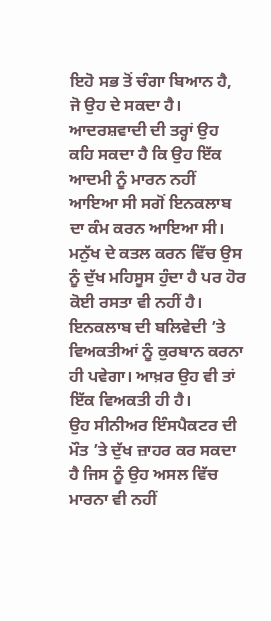ਇਹੋ ਸਭ ਤੋਂ ਚੰਗਾ ਬਿਆਨ ਹੈ, ਜੋ ਉਹ ਦੇ ਸਕਦਾ ਹੈ।
ਆਦਰਸ਼ਵਾਦੀ ਦੀ ਤਰ੍ਹਾਂ ਉਹ ਕਹਿ ਸਕਦਾ ਹੈ ਕਿ ਉਹ ਇੱਕ ਆਦਮੀ ਨੂੰ ਮਾਰਨ ਨਹੀਂ ਆਇਆ ਸੀ ਸਗੋਂ ਇਨਕਲਾਬ ਦਾ ਕੰਮ ਕਰਨ ਆਇਆ ਸੀ। ਮਨੁੱਖ ਦੇ ਕਤਲ ਕਰਨ ਵਿੱਚ ਉਸ ਨੂੰ ਦੁੱਖ ਮਹਿਸੂਸ ਹੁੰਦਾ ਹੈ ਪਰ ਹੋਰ ਕੋਈ ਰਸਤਾ ਵੀ ਨਹੀਂ ਹੈ। ਇਨਕਲਾਬ ਦੀ ਬਲਿਵੇਦੀ ’ਤੇ ਵਿਅਕਤੀਆਂ ਨੂੰ ਕੁਰਬਾਨ ਕਰਨਾ ਹੀ ਪਵੇਗਾ। ਆਖ਼ਰ ਉਹ ਵੀ ਤਾਂ ਇੱਕ ਵਿਅਕਤੀ ਹੀ ਹੈ।
ਉਹ ਸੀਨੀਅਰ ਇੰਸਪੈਕਟਰ ਦੀ ਮੌਤ ’ਤੇ ਦੁੱਖ ਜ਼ਾਹਰ ਕਰ ਸਕਦਾ ਹੈ ਜਿਸ ਨੂੰ ਉਹ ਅਸਲ ਵਿੱਚ ਮਾਰਨਾ ਵੀ ਨਹੀਂ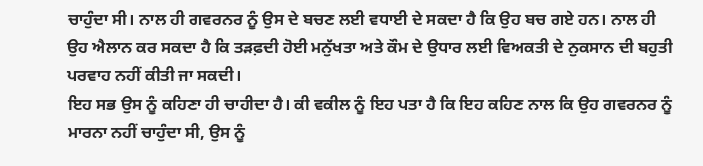ਚਾਹੁੰਦਾ ਸੀ। ਨਾਲ ਹੀ ਗਵਰਨਰ ਨੂੰ ਉਸ ਦੇ ਬਚਣ ਲਈ ਵਧਾਈ ਦੇ ਸਕਦਾ ਹੈ ਕਿ ਉਹ ਬਚ ਗਏ ਹਨ। ਨਾਲ ਹੀ ਉਹ ਐਲਾਨ ਕਰ ਸਕਦਾ ਹੈ ਕਿ ਤੜਫ਼ਦੀ ਹੋਈ ਮਨੁੱਖਤਾ ਅਤੇ ਕੌਮ ਦੇ ਉਧਾਰ ਲਈ ਵਿਅਕਤੀ ਦੇ ਨੁਕਸਾਨ ਦੀ ਬਹੁਤੀ ਪਰਵਾਹ ਨਹੀਂ ਕੀਤੀ ਜਾ ਸਕਦੀ।
ਇਹ ਸਭ ਉਸ ਨੂੰ ਕਹਿਣਾ ਹੀ ਚਾਹੀਦਾ ਹੈ। ਕੀ ਵਕੀਲ ਨੂੰ ਇਹ ਪਤਾ ਹੈ ਕਿ ਇਹ ਕਹਿਣ ਨਾਲ ਕਿ ਉਹ ਗਵਰਨਰ ਨੂੰ ਮਾਰਨਾ ਨਹੀਂ ਚਾਹੁੰਦਾ ਸੀ, ਉਸ ਨੂੰ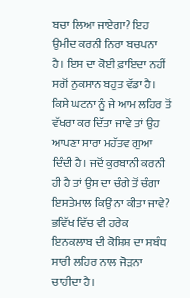ਬਚਾ ਲਿਆ ਜਾਏਗਾ? ਇਹ ਉਮੀਦ ਕਰਨੀ ਨਿਰਾ ਬਚਪਨਾ ਹੈ। ਇਸ ਦਾ ਕੋਈ ਫ਼ਾਇਦਾ ਨਹੀਂ ਸਗੋਂ ਨੁਕਸਾਨ ਬਹੁਤ ਵੱਡਾ ਹੈ। ਕਿਸੇ ਘਟਨਾ ਨੂੰ ਜੇ ਆਮ ਲਹਿਰ ਤੋਂ ਵੱਖਰਾ ਕਰ ਦਿੱਤਾ ਜਾਵੇ ਤਾਂ ਉਹ ਆਪਣਾ ਸਾਰਾ ਮਹੱਤਵ ਗੁਆ ਦਿੰਦੀ ਹੈ। ਜਦੋਂ ਕੁਰਬਾਨੀ ਕਰਨੀ ਹੀ ਹੈ ਤਾਂ ਉਸ ਦਾ ਚੰਗੇ ਤੋਂ ਚੰਗਾ ਇਸਤੇਮਾਲ ਕਿਉਂ ਨਾ ਕੀਤਾ ਜਾਵੇ? ਭਵਿੱਖ ਵਿੱਚ ਵੀ ਹਰੇਕ ਇਨਕਲਾਬ ਦੀ ਕੋਸ਼ਿਸ਼ ਦਾ ਸਬੰਧ ਸਾਰੀ ਲਹਿਰ ਨਾਲ ਜੋੜਨਾ ਚਾਹੀਦਾ ਹੈ।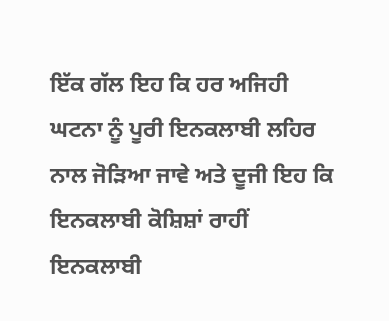ਇੱਕ ਗੱਲ ਇਹ ਕਿ ਹਰ ਅਜਿਹੀ ਘਟਨਾ ਨੂੰ ਪੂਰੀ ਇਨਕਲਾਬੀ ਲਹਿਰ ਨਾਲ ਜੋੜਿਆ ਜਾਵੇ ਅਤੇ ਦੂਜੀ ਇਹ ਕਿ ਇਨਕਲਾਬੀ ਕੋਸ਼ਿਸ਼ਾਂ ਰਾਹੀਂ ਇਨਕਲਾਬੀ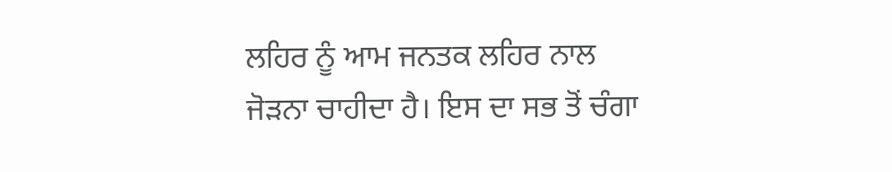ਲਹਿਰ ਨੂੰ ਆਮ ਜਨਤਕ ਲਹਿਰ ਨਾਲ ਜੋੜਨਾ ਚਾਹੀਦਾ ਹੈ। ਇਸ ਦਾ ਸਭ ਤੋਂ ਚੰਗਾ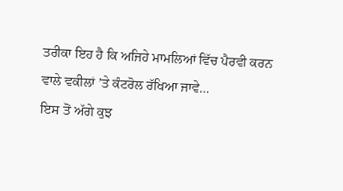ਤਰੀਕਾ ਇਹ ਹੈ ਕਿ ਅਜਿਹੇ ਮਾਮਲਿਆਂ ਵਿੱਚ ਪੈਰਵੀ ਕਰਨ ਵਾਲੇ ਵਕੀਲਾਂ ’ਤੇ ਕੰਟਰੋਲ ਰੱਖਿਆ ਜਾਵੇ…
ਇਸ ਤੋਂ ਅੱਗੇ ਕੁਝ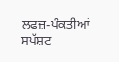ਲਫਜ਼-ਪੰਕਤੀਆਂ ਸਪੱਸ਼ਟ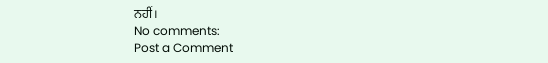ਨਹੀਂ।
No comments:
Post a Comment